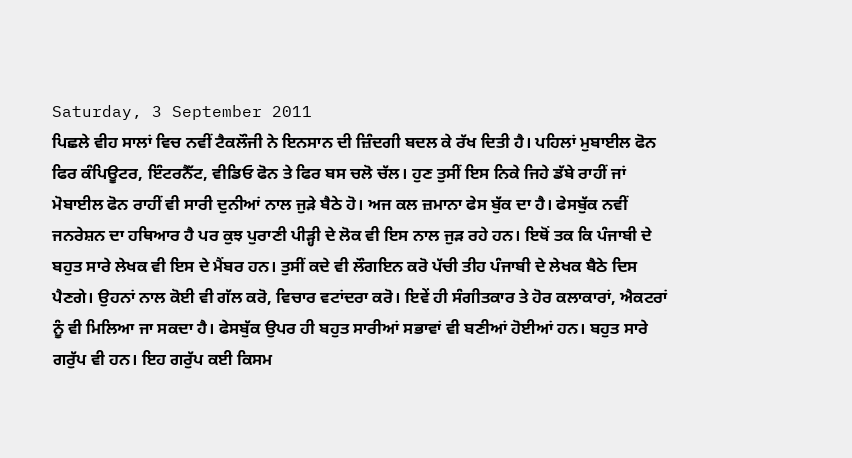Saturday, 3 September 2011
ਪਿਛਲੇ ਵੀਹ ਸਾਲਾਂ ਵਿਚ ਨਵੀਂ ਟੈਕਲੌਜੀ ਨੇ ਇਨਸਾਨ ਦੀ ਜ਼ਿੰਦਗੀ ਬਦਲ ਕੇ ਰੱਖ ਦਿਤੀ ਹੈ। ਪਹਿਲਾਂ ਮੁਬਾਈਲ ਫੋਨ ਫਿਰ ਕੰਪਿਊਟਰ, ਇੰਟਰਨੈੱਟ, ਵੀਡਿਓ ਫੋਨ ਤੇ ਫਿਰ ਬਸ ਚਲੋ ਚੱਲ। ਹੁਣ ਤੁਸੀਂ ਇਸ ਨਿਕੇ ਜਿਹੇ ਡੱਬੇ ਰਾਹੀਂ ਜਾਂ ਮੋਬਾਈਲ ਫੋਨ ਰਾਹੀਂ ਵੀ ਸਾਰੀ ਦੁਨੀਆਂ ਨਾਲ ਜੁੜੇ ਬੈਠੇ ਹੋ। ਅਜ ਕਲ ਜ਼ਮਾਨਾ ਫੇਸ ਬੁੱਕ ਦਾ ਹੈ। ਫੇਸਬੁੱਕ ਨਵੀਂ ਜਨਰੇਸ਼ਨ ਦਾ ਹਥਿਆਰ ਹੈ ਪਰ ਕੁਝ ਪੁਰਾਣੀ ਪੀੜ੍ਹੀ ਦੇ ਲੋਕ ਵੀ ਇਸ ਨਾਲ ਜੁੜ ਰਹੇ ਹਨ। ਇਥੋਂ ਤਕ ਕਿ ਪੰਜਾਬੀ ਦੇ ਬਹੁਤ ਸਾਰੇ ਲੇਖਕ ਵੀ ਇਸ ਦੇ ਮੈਂਬਰ ਹਨ। ਤੁਸੀਂ ਕਦੇ ਵੀ ਲੌਗਇਨ ਕਰੋ ਪੱਚੀ ਤੀਹ ਪੰਜਾਬੀ ਦੇ ਲੇਖਕ ਬੈਠੇ ਦਿਸ ਪੈਣਗੇ। ਉਹਨਾਂ ਨਾਲ ਕੋਈ ਵੀ ਗੱਲ ਕਰੋ, ਵਿਚਾਰ ਵਟਾਂਦਰਾ ਕਰੋ। ਇਵੇਂ ਹੀ ਸੰਗੀਤਕਾਰ ਤੇ ਹੋਰ ਕਲਾਕਾਰਾਂ, ਐਕਟਰਾਂ ਨੂੰ ਵੀ ਮਿਲਿਆ ਜਾ ਸਕਦਾ ਹੈ। ਫੇਸਬੁੱਕ ਉਪਰ ਹੀ ਬਹੁਤ ਸਾਰੀਆਂ ਸਭਾਵਾਂ ਵੀ ਬਣੀਆਂ ਹੋਈਆਂ ਹਨ। ਬਹੁਤ ਸਾਰੇ ਗਰੁੱਪ ਵੀ ਹਨ। ਇਹ ਗਰੁੱਪ ਕਈ ਕਿਸਮ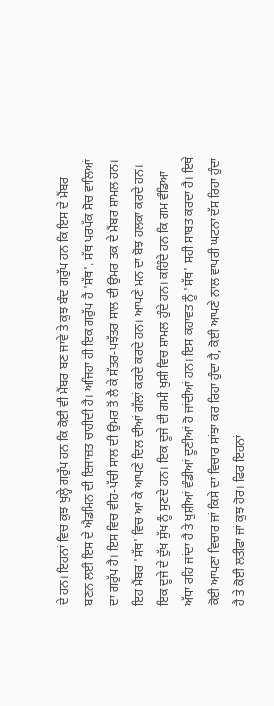ਦੇ ਹਨ। ਇਹਨਾਂ ਵਿਚ ਕੁਝ ਖੁਲ੍ਹੇ ਗਰੁੱਪ ਹਨ ਕਿ ਕੋਈ ਵੀ ਮੈਂਬਰ ਬਣ ਜਾਵੇ ਤੇ ਕੁਝ ਬੰਦ ਗਰੁੱਪ ਹਨ ਕਿ ਇਸ ਦੇ ਮੈਂਬਰ ਬਣਨ ਲਈ ਇਸ ਦੇ ਐਡਮਿਨ ਦੀ ਇਜਾਜ਼ਤ ਚਾਹੀਦੀ ਹੈ। ਅਜਿਹਾ ਹੀ ਇਕ ਗਰੁੱਪ ਹੈ 'ਸੱਥ'. ਸੱਥ ਪਰਪੱਕ ਸੋਚ ਵਾਲਿਆਂ ਦਾ ਗਰੁੱਪ ਹੈ। ਇਸ ਵਿਚ ਵੀਹ-ਪੱਚੀ ਸਾਲ ਦੀ ਉਮਰ ਤੋਂ ਲੈ ਕੇ ਸੱਤਰ-ਪਝੱਤਰ ਸਾਲ ਦੀ ਉਮਰ ਤਕ ਦੇ ਮੈਂਬਰ ਸ਼ਾਮਲ ਹਨ। ਇਹ ਮੈਂਬਰ 'ਸੱਥ' ਵਿਚ ਆ ਕੇ ਆਪਣੇ ਦਿਲ ਦੀਆਂ ਗੱਲਾਂ ਕਰਦੇ ਕਰਦੇ ਹਨ। ਆਪਣੇ ਮਨ ਦਾ ਬੋਝ ਹਲਕਾ ਕਰਦੇ ਹਨ। ਇਕ ਦੂਜੇ ਦੇ ਦੁੱਖ ਸੁੱਖ ਨੂੰ ਸੁਣਦੇ ਹਨ। ਇਕ ਦੂਜੇ ਦੀ ਗਮੀ ਖੁਸ਼ੀ ਵਿਚ ਸ਼ਾਮਲ ਹੁੰਦੇ ਹਨ। ਕਹਿੰਦੇ ਹਨ ਕਿ ਗਮ ਵੰਡਿਆ ਅੱਧਾ ਰਹਿ ਜਾਂਦਾ ਹੈ ਤੇ ਖੁਸ਼ੀਆਂ ਵੰਡੀਆਂ ਦੂਣੀਆਂ ਹੋ ਜਾਂਦੀਆਂ ਹਨ। ਇਸ ਕਹਾਵਤ ਨੂੰ 'ਸੱਥ' ਸਹੀ ਸਾਬਤ ਕਰਦਾ ਹੈ। ਇਥੇ ਕੋਈ ਆਪਣਾ ਵਿਚਾਰ ਜਾਂ ਕਿਸੇ ਦਾ ਵਿਚਾਰ ਸਾਂਝਾ ਕਰ ਰਿਹਾ ਹੁੰਦਾ ਹੈ, ਕੋਈ ਆਪਣੇ ਨਾਲ ਵਾਪਰੀ ਘਟਨਾ ਦੱਸ ਰਿਹਾ ਹੁੰਦਾ ਹੈ ਤੇ ਕੋਈ ਲਤੀਫਾ ਜਾਂ ਕੁਝ ਹੋਰ। ਫਿਰ ਇਹਨਾਂ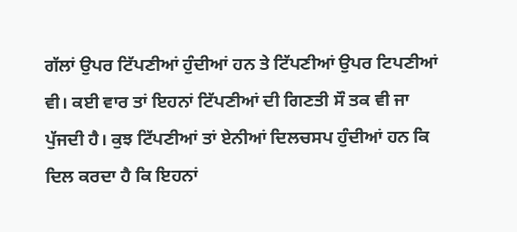ਗੱਲਾਂ ਉਪਰ ਟਿੱਪਣੀਆਂ ਹੁੰਦੀਆਂ ਹਨ ਤੇ ਟਿੱਪਣੀਆਂ ਉਪਰ ਟਿਪਣੀਆਂ ਵੀ। ਕਈ ਵਾਰ ਤਾਂ ਇਹਨਾਂ ਟਿੱਪਣੀਆਂ ਦੀ ਗਿਣਤੀ ਸੌ ਤਕ ਵੀ ਜਾ ਪੁੱਜਦੀ ਹੈ। ਕੁਝ ਟਿੱਪਣੀਆਂ ਤਾਂ ਏਨੀਆਂ ਦਿਲਚਸਪ ਹੁੰਦੀਆਂ ਹਨ ਕਿ ਦਿਲ ਕਰਦਾ ਹੈ ਕਿ ਇਹਨਾਂ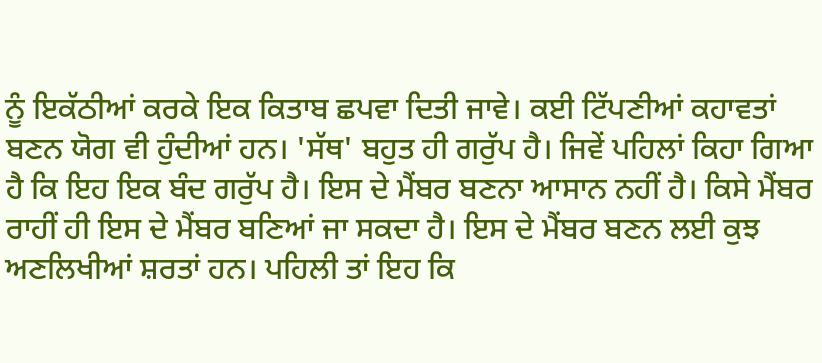ਨੂੰ ਇਕੱਠੀਆਂ ਕਰਕੇ ਇਕ ਕਿਤਾਬ ਛਪਵਾ ਦਿਤੀ ਜਾਵੇ। ਕਈ ਟਿੱਪਣੀਆਂ ਕਹਾਵਤਾਂ ਬਣਨ ਯੋਗ ਵੀ ਹੁੰਦੀਆਂ ਹਨ। 'ਸੱਥ' ਬਹੁਤ ਹੀ ਗਰੁੱਪ ਹੈ। ਜਿਵੇਂ ਪਹਿਲਾਂ ਕਿਹਾ ਗਿਆ ਹੈ ਕਿ ਇਹ ਇਕ ਬੰਦ ਗਰੁੱਪ ਹੈ। ਇਸ ਦੇ ਮੈਂਬਰ ਬਣਨਾ ਆਸਾਨ ਨਹੀਂ ਹੈ। ਕਿਸੇ ਮੈਂਬਰ ਰਾਹੀਂ ਹੀ ਇਸ ਦੇ ਮੈਂਬਰ ਬਣਿਆਂ ਜਾ ਸਕਦਾ ਹੈ। ਇਸ ਦੇ ਮੈਂਬਰ ਬਣਨ ਲਈ ਕੁਝ ਅਣਲਿਖੀਆਂ ਸ਼ਰਤਾਂ ਹਨ। ਪਹਿਲੀ ਤਾਂ ਇਹ ਕਿ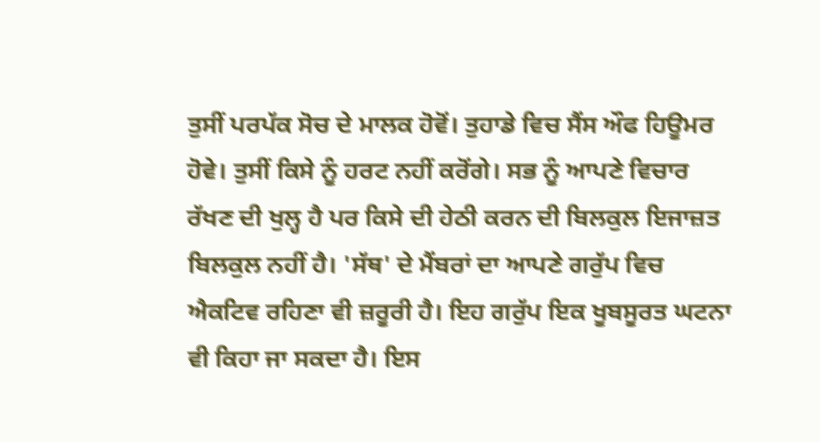ਤੁਸੀਂ ਪਰਪੱਕ ਸੋਚ ਦੇ ਮਾਲਕ ਹੋਵੋਂ। ਤੁਹਾਡੇ ਵਿਚ ਸੈਂਸ ਔਫ ਹਿਊਮਰ ਹੋਵੇ। ਤੁਸੀਂ ਕਿਸੇ ਨੂੰ ਹਰਟ ਨਹੀਂ ਕਰੋਂਗੇ। ਸਭ ਨੂੰ ਆਪਣੇ ਵਿਚਾਰ ਰੱਖਣ ਦੀ ਖੁਲ੍ਹ ਹੈ ਪਰ ਕਿਸੇ ਦੀ ਹੇਠੀ ਕਰਨ ਦੀ ਬਿਲਕੁਲ ਇਜਾਜ਼ਤ ਬਿਲਕੁਲ ਨਹੀਂ ਹੈ। 'ਸੱਥ' ਦੇ ਮੈਂਬਰਾਂ ਦਾ ਆਪਣੇ ਗਰੁੱਪ ਵਿਚ ਐਕਟਿਵ ਰਹਿਣਾ ਵੀ ਜ਼ਰੂਰੀ ਹੈ। ਇਹ ਗਰੁੱਪ ਇਕ ਖੂਬਸੂਰਤ ਘਟਨਾ ਵੀ ਕਿਹਾ ਜਾ ਸਕਦਾ ਹੈ। ਇਸ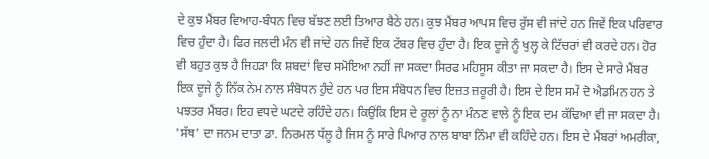ਦੇ ਕੁਝ ਮੈਂਬਰ ਵਿਆਹ-ਬੰਧਨ ਵਿਚ ਬੱਝਣ ਲਈ ਤਿਆਰ ਬੈਠੇ ਹਨ। ਕੁਝ ਮੈਂਬਰ ਆਪਸ ਵਿਚ ਰੁੱਸ ਵੀ ਜਾਂਦੇ ਹਨ ਜਿਵੇਂ ਇਕ ਪਰਿਵਾਰ ਵਿਚ ਹੁੰਦਾ ਹੈ। ਫਿਰ ਜਲਦੀ ਮੰਨ ਵੀ ਜਾਂਦੇ ਹਨ ਜਿਵੇਂ ਇਕ ਟੱਬਰ ਵਿਚ ਹੁੰਦਾ ਹੈ। ਇਕ ਦੂਜੇ ਨੂੰ ਖੁਲ੍ਹ ਕੇ ਟਿੱਚਰਾਂ ਵੀ ਕਰਦੇ ਹਨ। ਹੋਰ ਵੀ ਬਹੁਤ ਕੁਝ ਹੈ ਜਿਹੜਾ ਕਿ ਸ਼ਬਦਾਂ ਵਿਚ ਸਮੋਇਆ ਨਹੀਂ ਜਾ ਸਕਦਾ ਸਿਰਫ ਮਹਿਸੂਸ ਕੀਤਾ ਜਾ ਸਕਦਾ ਹੈ। ਇਸ ਦੇ ਸਾਰੇ ਮੈਂਬਰ ਇਕ ਦੂਜੇ ਨੂੰ ਨਿੱਕ ਨੇਮ ਨਾਲ ਸੰਬੋਧਨ ਹੁੰਦੇ ਹਨ ਪਰ ਇਸ ਸੰਬੋਧਨ ਵਿਚ ਇਜ਼ਤ ਜ਼ਰੂਰੀ ਹੈ। ਇਸ ਦੇ ਇਸ ਸਮੇਂ ਦੋ ਐਡਮਿਨ ਹਨ ਤੇ ਪਝਤਰ ਮੈਂਬਰ। ਇਹ ਵਧਦੇ ਘਟਦੇ ਰਹਿੰਦੇ ਹਨ। ਕਿਉਂਕਿ ਇਸ ਦੇ ਰੂਲਾਂ ਨੂੰ ਨਾ ਮੰਨਣ ਵਾਲੇ ਨੂੰ ਇਕ ਦਮ ਕੱਢਿਆ ਵੀ ਜਾ ਸਕਦਾ ਹੈ। 'ਸੱਥ' ਦਾ ਜਨਮ ਦਾਤਾ ਡਾ. ਨਿਰਮਲ ਧੱਲੂ ਹੈ ਜਿਸ ਨੂੰ ਸਾਰੇ ਪਿਆਰ ਨਾਲ ਬਾਬਾ ਨਿੰਮਾ ਵੀ ਕਹਿੰਦੇ ਹਨ। ਇਸ ਦੇ ਮੈਂਬਰਾਂ ਅਮਰੀਕਾ,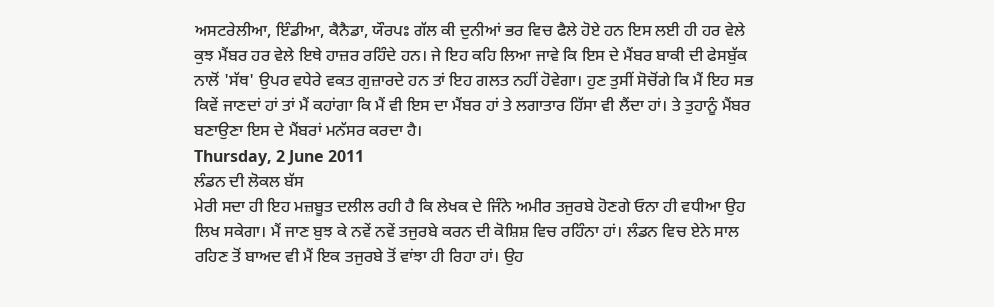ਅਸਟਰੇਲੀਆ, ਇੰਡੀਆ, ਕੈਨੈਡਾ, ਯੌਰਪਃ ਗੱਲ ਕੀ ਦੁਨੀਆਂ ਭਰ ਵਿਚ ਫੈਲੇ ਹੋਏ ਹਨ ਇਸ ਲਈ ਹੀ ਹਰ ਵੇਲੇ ਕੁਝ ਮੈਂਬਰ ਹਰ ਵੇਲੇ ਇਥੇ ਹਾਜ਼ਰ ਰਹਿੰਦੇ ਹਨ। ਜੇ ਇਹ ਕਹਿ ਲਿਆ ਜਾਵੇ ਕਿ ਇਸ ਦੇ ਮੈਂਬਰ ਬਾਕੀ ਦੀ ਫੇਸਬੁੱਕ ਨਾਲੋਂ 'ਸੱਥ' ਉਪਰ ਵਧੇਰੇ ਵਕਤ ਗੁਜ਼ਾਰਦੇ ਹਨ ਤਾਂ ਇਹ ਗਲਤ ਨਹੀਂ ਹੋਵੇਗਾ। ਹੁਣ ਤੁਸੀਂ ਸੋਚੋਂਗੇ ਕਿ ਮੈਂ ਇਹ ਸਭ ਕਿਵੇਂ ਜਾਣਦਾਂ ਹਾਂ ਤਾਂ ਮੈਂ ਕਹਾਂਗਾ ਕਿ ਮੈਂ ਵੀ ਇਸ ਦਾ ਮੈਂਬਰ ਹਾਂ ਤੇ ਲਗਾਤਾਰ ਹਿੱਸਾ ਵੀ ਲੈਂਦਾ ਹਾਂ। ਤੇ ਤੁਹਾਨੂੰ ਮੈਂਬਰ ਬਣਾਉਣਾ ਇਸ ਦੇ ਮੈਂਬਰਾਂ ਮਨੱਸਰ ਕਰਦਾ ਹੈ।
Thursday, 2 June 2011
ਲੰਡਨ ਦੀ ਲੋਕਲ ਬੱਸ
ਮੇਰੀ ਸਦਾ ਹੀ ਇਹ ਮਜ਼ਬੂਤ ਦਲੀਲ ਰਹੀ ਹੈ ਕਿ ਲੇਖਕ ਦੇ ਜਿੰਨੇ ਅਮੀਰ ਤਜੁਰਬੇ ਹੋਣਗੇ ਓਨਾ ਹੀ ਵਧੀਆ ਉਹ ਲਿਖ ਸਕੇਗਾ। ਮੈਂ ਜਾਣ ਬੁਝ ਕੇ ਨਵੇਂ ਨਵੇਂ ਤਜੁਰਬੇ ਕਰਨ ਦੀ ਕੋਸ਼ਿਸ਼ ਵਿਚ ਰਹਿੰਨਾ ਹਾਂ। ਲੰਡਨ ਵਿਚ ਏਨੇ ਸਾਲ ਰਹਿਣ ਤੋਂ ਬਾਅਦ ਵੀ ਮੈਂ ਇਕ ਤਜੁਰਬੇ ਤੋਂ ਵਾਂਝਾ ਹੀ ਰਿਹਾ ਹਾਂ। ਉਹ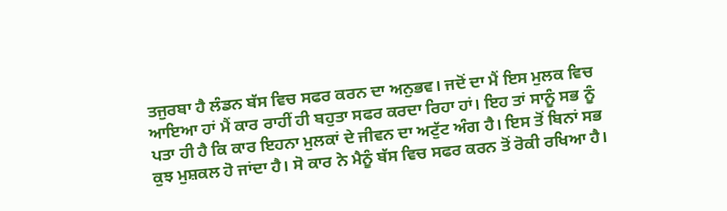ਤਜੁਰਬਾ ਹੈ ਲੰਡਨ ਬੱਸ ਵਿਚ ਸਫਰ ਕਰਨ ਦਾ ਅਨੁਭਵ। ਜਦੋਂ ਦਾ ਮੈਂ ਇਸ ਮੁਲਕ ਵਿਚ ਆਇਆ ਹਾਂ ਮੈਂ ਕਾਰ ਰਾਹੀਂ ਹੀ ਬਹੁਤਾ ਸਫਰ ਕਰਦਾ ਰਿਹਾ ਹਾਂ। ਇਹ ਤਾਂ ਸਾਨੂੰ ਸਭ ਨੂੰ ਪਤਾ ਹੀ ਹੈ ਕਿ ਕਾਰ ਇਹਨਾ ਮੁਲਕਾਂ ਦੇ ਜੀਵਨ ਦਾ ਅਟੁੱਟ ਅੰਗ ਹੈ। ਇਸ ਤੋਂ ਬਿਨਾਂ ਸਭ ਕੁਝ ਮੁਸ਼ਕਲ ਹੋ ਜਾਂਦਾ ਹੈ। ਸੋ ਕਾਰ ਨੇ ਮੈਨੂੰ ਬੱਸ ਵਿਚ ਸਫਰ ਕਰਨ ਤੋਂ ਰੋਕੀ ਰਖਿਆ ਹੈ।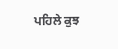ਪਹਿਲੇ ਕੁਝ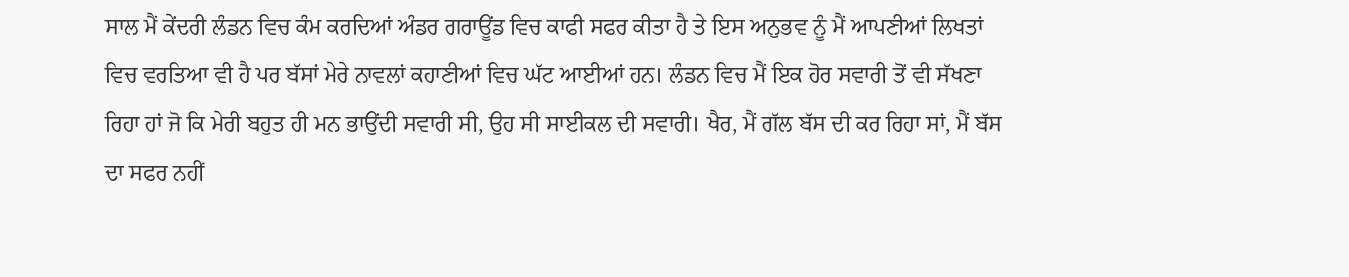ਸਾਲ ਮੈਂ ਕੇਂਦਰੀ ਲੰਡਨ ਵਿਚ ਕੰਮ ਕਰਦਿਆਂ ਅੰਡਰ ਗਰਾਊਂਡ ਵਿਚ ਕਾਫੀ ਸਫਰ ਕੀਤਾ ਹੈ ਤੇ ਇਸ ਅਨੁਭਵ ਨੂੰ ਮੈਂ ਆਪਣੀਆਂ ਲਿਖਤਾਂ ਵਿਚ ਵਰਤਿਆ ਵੀ ਹੈ ਪਰ ਬੱਸਾਂ ਮੇਰੇ ਨਾਵਲਾਂ ਕਹਾਣੀਆਂ ਵਿਚ ਘੱਟ ਆਈਆਂ ਹਨ। ਲੰਡਨ ਵਿਚ ਮੈਂ ਇਕ ਹੋਰ ਸਵਾਰੀ ਤੋਂ ਵੀ ਸੱਖਣਾ ਰਿਹਾ ਹਾਂ ਜੋ ਕਿ ਮੇਰੀ ਬਹੁਤ ਹੀ ਮਨ ਭਾਉਂਦੀ ਸਵਾਰੀ ਸੀ, ਉਹ ਸੀ ਸਾਈਕਲ ਦੀ ਸਵਾਰੀ। ਖੈਰ, ਮੈਂ ਗੱਲ ਬੱਸ ਦੀ ਕਰ ਰਿਹਾ ਸਾਂ, ਮੈਂ ਬੱਸ ਦਾ ਸਫਰ ਨਹੀਂ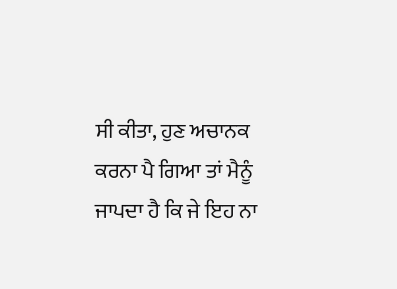ਸੀ ਕੀਤਾ, ਹੁਣ ਅਚਾਨਕ ਕਰਨਾ ਪੈ ਗਿਆ ਤਾਂ ਮੈਨੂੰ ਜਾਪਦਾ ਹੈ ਕਿ ਜੇ ਇਹ ਨਾ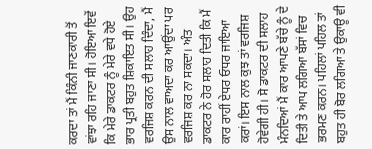ਕਰਦਾ ਤਾਂ ਮੈਂ ਕਿੰਨੀ ਜਾਣਕਾਰੀ ਤੋਂ ਵਾਂਝਾ ਰਹਿ ਜਾਣਾ ਸੀ। ਹੋਇਆ ਇਵੇਂ ਕਿ ਮੇਰੇ ਡਾਕਟਰ ਨੂੰ ਮੇਰੇ ਵਧੇ ਹੋਏ ਭਾਰ ਪ੍ਰਤੀ ਬਹੁਤ ਸ਼ਿਕਾਇਤ ਸੀ। ਉਹ ਵਰਜਿਸ਼ ਕਰਨ ਦੀ ਸਲਾਹ ਦਿੰਦਾ, ਮੈਂ ਉਸ ਨਾਲ ਵਾਅਦਾ ਕਰ ਆਉਂਦਾ ਪਰ ਵਰਜਿਸ਼ ਕਰ ਨਾ ਸਕਦਾ। ਅੰਤ ਡਾਕਟਰ ਨੇ ਹੋਰ ਸਲਾਹ ਦਿਤੀ ਕਿ ਮੈਂ ਕਾਰ ਰਾਹੀਂ ਏਧਰ ਓਧਰ ਜਾਇਆ ਕਰਾਂ। ਇਸ ਨਾਲ ਕੁਝ ਤਾਂ ਵਰਜਿਸ਼ ਹੋਵੇਗੀ ਹੀ। ਸੋ ਡਾਕਟਰ ਦੀ ਸਲਾਹ ਮੰਨਦਿਆਂ ਮੈਂ ਕਾਰ ਆਪਣੇ ਬੱਚੇ ਨੂੰ ਦੇ ਦਿਤੀ ਤੇ ਆਪ ਲਗਿਆ ਬੱਸਾਂ ਵਿਚ ਭਰਮਣ ਕਰਨ। ਪਹਿਲਾਂ ਪਹਿਲ ਤਾਂ ਬਹੁਤ ਹੀ ਬੋਰ ਲਗਿਆ ਤੇ ਉਕਾਊ ਵੀ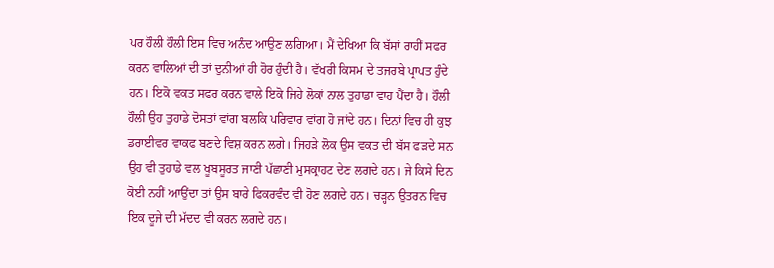ਪਰ ਹੌਲੀ ਹੌਲੀ ਇਸ ਵਿਚ ਅਨੰਦ ਆਉਣ ਲਗਿਆ। ਮੈਂ ਦੇਖਿਆ ਕਿ ਬੱਸਾਂ ਰਾਹੀਂ ਸਫਰ ਕਰਨ ਵਾਲਿਆਂ ਦੀ ਤਾਂ ਦੁਨੀਆਂ ਹੀ ਹੋਰ ਹੁੰਦੀ ਹੈ। ਵੱਖਰੀ ਕਿਸਮ ਦੇ ਤਜਰਬੇ ਪ੍ਰਾਪਤ ਹੁੰਦੇ ਹਨ। ਇਕੋ ਵਕਤ ਸਫਰ ਕਰਨ ਵਾਲੇ ਇਕੋ ਜਿਹੇ ਲੋਕਾਂ ਨਾਲ ਤੁਹਾਡਾ ਵਾਹ ਪੈਂਦਾ ਹੈ। ਹੌਲੀ ਹੌਲੀ ਉਹ ਤੁਹਾਡੇ ਦੋਸਤਾਂ ਵਾਂਗ ਬਲਕਿ ਪਰਿਵਾਰ ਵਾਂਗ ਹੋ ਜਾਂਦੇ ਹਨ। ਦਿਨਾਂ ਵਿਚ ਹੀ ਕੁਝ ਡਰਾਈਵਰ ਵਾਕਫ ਬਣਦੇ ਵਿਸ਼ ਕਰਨ ਲਗੇ। ਜਿਹੜੇ ਲੋਕ ਉਸ ਵਕਤ ਦੀ ਬੱਸ ਫੜਦੇ ਸਨ ਉਹ ਵੀ ਤੁਹਾਡੇ ਵਲ ਖੂਬਸੂਰਤ ਜਾਣੀ ਪੱਛਾਣੀ ਮੁਸਕ੍ਰਾਹਟ ਦੇਣ ਲਗਦੇ ਹਨ। ਜੇ ਕਿਸੇ ਦਿਨ ਕੋਈ ਨਹੀਂ ਆਉਂਦਾ ਤਾਂ ਉਸ ਬਾਰੇ ਫਿਕਰਵੰਦ ਵੀ ਹੋਣ ਲਗਦੇ ਹਨ। ਚੜ੍ਹਨ ਉਤਰਨ ਵਿਚ ਇਕ ਦੂਜੇ ਦੀ ਮੱਦਦ ਵੀ ਕਰਨ ਲਗਦੇ ਹਨ।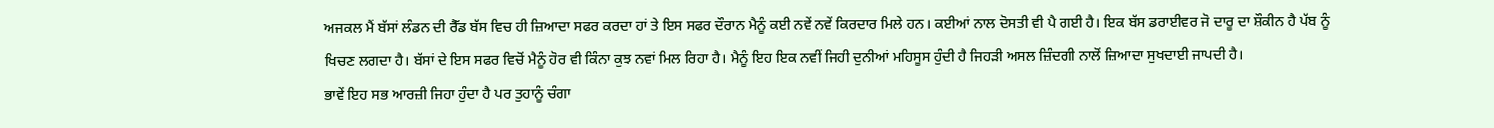ਅਜਕਲ ਮੈਂ ਬੱਸਾਂ ਲੰਡਨ ਦੀ ਰੈੱਡ ਬੱਸ ਵਿਚ ਹੀ ਜ਼ਿਆਦਾ ਸਫਰ ਕਰਦਾ ਹਾਂ ਤੇ ਇਸ ਸਫਰ ਦੌਰਾਨ ਮੈਨੂੰ ਕਈ ਨਵੇਂ ਨਵੇਂ ਕਿਰਦਾਰ ਮਿਲੇ ਹਨ। ਕਈਆਂ ਨਾਲ ਦੋਸਤੀ ਵੀ ਪੈ ਗਈ ਹੈ। ਇਕ ਬੱਸ ਡਰਾਈਵਰ ਜੋ ਦਾਰੂ ਦਾ ਸ਼ੌਕੀਨ ਹੈ ਪੱਬ ਨੂੰ ਖਿਚਣ ਲਗਦਾ ਹੈ। ਬੱਸਾਂ ਦੇ ਇਸ ਸਫਰ ਵਿਚੋਂ ਮੈਨੂੰ ਹੋਰ ਵੀ ਕਿੰਨਾ ਕੁਝ ਨਵਾਂ ਮਿਲ ਰਿਹਾ ਹੈ। ਮੈਨੂੰ ਇਹ ਇਕ ਨਵੀਂ ਜਿਹੀ ਦੁਨੀਆਂ ਮਹਿਸੂਸ ਹੁੰਦੀ ਹੈ ਜਿਹੜੀ ਅਸਲ ਜ਼ਿੰਦਗੀ ਨਾਲੋਂ ਜ਼ਿਆਦਾ ਸੁਖਦਾਈ ਜਾਪਦੀ ਹੈ।
ਭਾਵੇਂ ਇਹ ਸਭ ਆਰਜ਼ੀ ਜਿਹਾ ਹੁੰਦਾ ਹੈ ਪਰ ਤੁਹਾਨੂੰ ਚੰਗਾ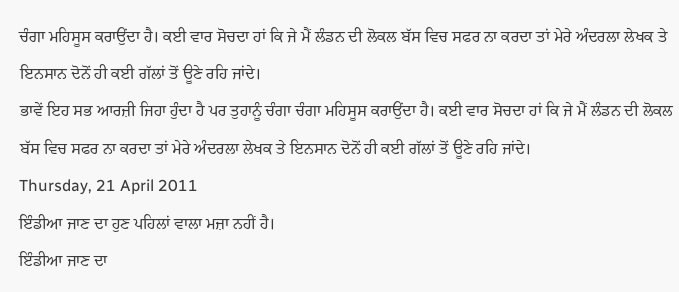ਚੰਗਾ ਮਹਿਸੂਸ ਕਰਾਉਂਦਾ ਹੈ। ਕਈ ਵਾਰ ਸੋਚਦਾ ਹਾਂ ਕਿ ਜੇ ਮੈਂ ਲੰਡਨ ਦੀ ਲੋਕਲ ਬੱਸ ਵਿਚ ਸਫਰ ਨਾ ਕਰਦਾ ਤਾਂ ਮੇਰੇ ਅੰਦਰਲਾ ਲੇਖਕ ਤੇ ਇਨਸਾਨ ਦੋਨੋਂ ਹੀ ਕਈ ਗੱਲਾਂ ਤੋਂ ਊਣੇ ਰਹਿ ਜਾਂਦੇ।
ਭਾਵੇਂ ਇਹ ਸਭ ਆਰਜ਼ੀ ਜਿਹਾ ਹੁੰਦਾ ਹੈ ਪਰ ਤੁਹਾਨੂੰ ਚੰਗਾ ਚੰਗਾ ਮਹਿਸੂਸ ਕਰਾਉਂਦਾ ਹੈ। ਕਈ ਵਾਰ ਸੋਚਦਾ ਹਾਂ ਕਿ ਜੇ ਮੈਂ ਲੰਡਨ ਦੀ ਲੋਕਲ ਬੱਸ ਵਿਚ ਸਫਰ ਨਾ ਕਰਦਾ ਤਾਂ ਮੇਰੇ ਅੰਦਰਲਾ ਲੇਖਕ ਤੇ ਇਨਸਾਨ ਦੋਨੋਂ ਹੀ ਕਈ ਗੱਲਾਂ ਤੋਂ ਊਣੇ ਰਹਿ ਜਾਂਦੇ।
Thursday, 21 April 2011
ਇੰਡੀਆ ਜਾਣ ਦਾ ਹੁਣ ਪਹਿਲਾਂ ਵਾਲਾ ਮਜ਼ਾ ਨਹੀਂ ਹੈ।
ਇੰਡੀਆ ਜਾਣ ਦਾ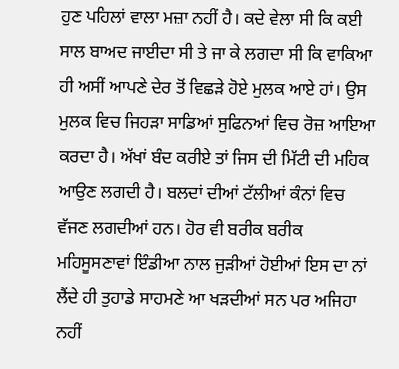ਹੁਣ ਪਹਿਲਾਂ ਵਾਲਾ ਮਜ਼ਾ ਨਹੀਂ ਹੈ। ਕਦੇ ਵੇਲਾ ਸੀ ਕਿ ਕਈ ਸਾਲ ਬਾਅਦ ਜਾਈਦਾ ਸੀ ਤੇ ਜਾ ਕੇ ਲਗਦਾ ਸੀ ਕਿ ਵਾਕਿਆ ਹੀ ਅਸੀਂ ਆਪਣੇ ਦੇਰ ਤੋਂ ਵਿਛੜੇ ਹੋਏ ਮੁਲਕ ਆਏ ਹਾਂ। ਉਸ ਮੁਲਕ ਵਿਚ ਜਿਹੜਾ ਸਾਡਿਆਂ ਸੁਫਿਨਆਂ ਵਿਚ ਰੋਜ਼ ਆਇਆ ਕਰਦਾ ਹੈ। ਅੱਖਾਂ ਬੰਦ ਕਰੀਏ ਤਾਂ ਜਿਸ ਦੀ ਮਿੱਟੀ ਦੀ ਮਹਿਕ ਆਉਣ ਲਗਦੀ ਹੈ। ਬਲਦਾਂ ਦੀਆਂ ਟੱਲੀਆਂ ਕੰਨਾਂ ਵਿਚ ਵੱਜਣ ਲਗਦੀਆਂ ਹਨ। ਹੋਰ ਵੀ ਬਰੀਕ ਬਰੀਕ ਮਹਿਸੂਸਣਾਵਾਂ ਇੰਡੀਆ ਨਾਲ ਜੁੜੀਆਂ ਹੋਈਆਂ ਇਸ ਦਾ ਨਾਂ ਲੈਂਦੇ ਹੀ ਤੁਹਾਡੇ ਸਾਹਮਣੇ ਆ ਖੜਦੀਆਂ ਸਨ ਪਰ ਅਜਿਹਾ ਨਹੀਂ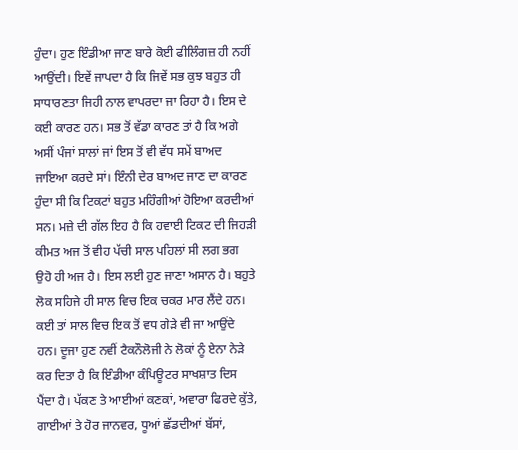ਹੁੰਦਾ। ਹੁਣ ਇੰਡੀਆ ਜਾਣ ਬਾਰੇ ਕੋਈ ਫੀਲਿੰਗਜ਼ ਹੀ ਨਹੀਂ ਆਉਂਦੀ। ਇਵੇਂ ਜਾਪਦਾ ਹੈ ਕਿ ਜਿਵੇਂ ਸਭ ਕੁਝ ਬਹੁਤ ਹੀ ਸਾਧਾਰਣਤਾ ਜਿਹੀ ਨਾਲ ਵਾਪਰਦਾ ਜਾ ਰਿਹਾ ਹੈ। ਇਸ ਦੇ ਕਈ ਕਾਰਣ ਹਨ। ਸਭ ਤੋਂ ਵੱਡਾ ਕਾਰਣ ਤਾਂ ਹੈ ਕਿ ਅਗੇ ਅਸੀਂ ਪੰਜਾਂ ਸਾਲਾਂ ਜਾਂ ਇਸ ਤੋਂ ਵੀ ਵੱਧ ਸਮੇਂ ਬਾਅਦ ਜਾਇਆ ਕਰਦੇ ਸਾਂ। ਇੰਨੀ ਦੇਰ ਬਾਅਦ ਜਾਣ ਦਾ ਕਾਰਣ ਹੁੰਦਾ ਸੀ ਕਿ ਟਿਕਟਾਂ ਬਹੁਤ ਮਹਿੰਗੀਆਂ ਹੋਇਆ ਕਰਦੀਆਂ ਸਨ। ਮਜ਼ੇ ਦੀ ਗੱਲ ਇਹ ਹੈ ਕਿ ਹਵਾਈ ਟਿਕਟ ਦੀ ਜਿਹੜੀ ਕੀਮਤ ਅਜ ਤੋਂ ਵੀਹ ਪੱਚੀ ਸਾਲ ਪਹਿਲਾਂ ਸੀ ਲਗ ਭਗ ਉਹੋ ਹੀ ਅਜ ਹੈ। ਇਸ ਲਈ ਹੁਣ ਜਾਣਾ ਅਸਾਨ ਹੈ। ਬਹੁਤੇ ਲੋਕ ਸਹਿਜੇ ਹੀ ਸਾਲ ਵਿਚ ਇਕ ਚਕਰ ਮਾਰ ਲੈਂਦੇ ਹਨ। ਕਈ ਤਾਂ ਸਾਲ ਵਿਚ ਇਕ ਤੋਂ ਵਧ ਗੇੜੇ ਵੀ ਜਾ ਆਉਂਦੇ ਹਨ। ਦੂਜਾ ਹੁਣ ਨਵੀਂ ਟੈਕਨੌਲੋਜੀ ਨੇ ਲੋਕਾਂ ਨੂੰ ਏਨਾ ਨੇੜੇ ਕਰ ਦਿਤਾ ਹੈ ਕਿ ਇੰਡੀਆ ਕੰਪਿਊਟਰ ਸਾਖਸ਼ਾਤ ਦਿਸ ਪੈਂਦਾ ਹੈ। ਪੱਕਣ ਤੇ ਆਈਆਂ ਕਣਕਾਂ, ਅਵਾਰਾ ਫਿਰਦੇ ਕੁੱਤੇ, ਗਾਈਆਂ ਤੇ ਹੋਰ ਜਾਨਵਰ, ਧੂਆਂ ਛੱਡਦੀਆਂ ਬੱਸਾਂ,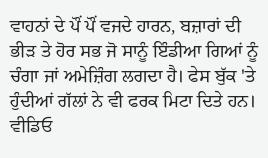ਵਾਹਨਾਂ ਦੇ ਪੌਂ ਪੌਂ ਵਜਦੇ ਹਾਰਨ, ਬਜ਼ਾਰਾਂ ਦੀ ਭੀੜ ਤੇ ਹੋਰ ਸਭ ਜੋ ਸਾਨੂੰ ਇੰਡੀਆ ਗਿਆਂ ਨੂੰ ਚੰਗਾ ਜਾਂ ਅਮੇਜ਼ਿੰਗ ਲਗਦਾ ਹੈ। ਫੇਸ ਬੁੱਕ 'ਤੇ ਹੁੰਦੀਆਂ ਗੱਲਾਂ ਨੇ ਵੀ ਫਰਕ ਮਿਟਾ ਦਿਤੇ ਹਨ। ਵੀਡਿਓ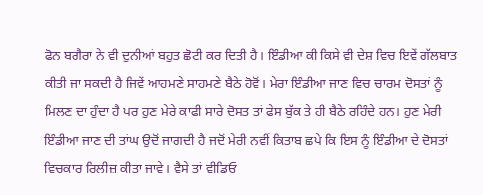ਫੋਨ ਬਗੈਰਾ ਨੇ ਵੀ ਦੁਨੀਆਂ ਬਹੁਤ ਛੋਟੀ ਕਰ ਦਿਤੀ ਹੈ। ਇੰਡੀਆ ਕੀ ਕਿਸੇ ਵੀ ਦੇਸ਼ ਵਿਚ ਇਵੇਂ ਗੱਲਬਾਤ ਕੀਤੀ ਜਾ ਸਕਦੀ ਹੈ ਜਿਵੇਂ ਆਹਮਣੇ ਸਾਹਮਣੇ ਬੈਠੇ ਹੋਵੋਂ। ਮੇਰਾ ਇੰਡੀਆ ਜਾਣ ਵਿਚ ਚਾਰਮ ਦੋਸਤਾਂ ਨੂੰ ਮਿਲਣ ਦਾ ਹੁੰਦਾ ਹੈ ਪਰ ਹੁਣ ਮੇਰੇ ਕਾਫੀ ਸਾਰੇ ਦੋਸਤ ਤਾਂ ਫੇਸ ਬੁੱਕ ਤੇ ਹੀ ਬੈਠੇ ਰਹਿੰਦੇ ਹਨ। ਹੁਣ ਮੇਰੀ ਇੰਡੀਆ ਜਾਣ ਦੀ ਤਾਂਘ ਉਦੋਂ ਜਾਗਦੀ ਹੈ ਜਦੋਂ ਮੇਰੀ ਨਵੀਂ ਕਿਤਾਬ ਛਪੇ ਕਿ ਇਸ ਨੂੰ ਇੰਡੀਆ ਦੇ ਦੋਸਤਾਂ ਵਿਚਕਾਰ ਰਿਲੀਜ਼ ਕੀਤਾ ਜਾਵੇ। ਵੈਸੇ ਤਾਂ ਵੀਡਿਓ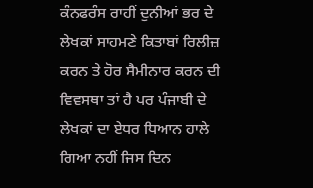ਕੰਨਫਰੰਸ ਰਾਹੀਂ ਦੁਨੀਆਂ ਭਰ ਦੇ ਲੇਖਕਾਂ ਸਾਹਮਣੇ ਕਿਤਾਬਾਂ ਰਿਲੀਜ਼ ਕਰਨ ਤੇ ਹੋਰ ਸੈਮੀਨਾਰ ਕਰਨ ਦੀ ਵਿਵਸਥਾ ਤਾਂ ਹੈ ਪਰ ਪੰਜਾਬੀ ਦੇ ਲੇਖਕਾਂ ਦਾ ਏਧਰ ਧਿਆਨ ਹਾਲੇ ਗਿਆ ਨਹੀਂ ਜਿਸ ਦਿਨ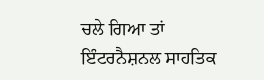ਚਲੇ ਗਿਆ ਤਾਂ ਇੰਟਰਨੈਸ਼ਨਲ ਸਾਹਤਿਕ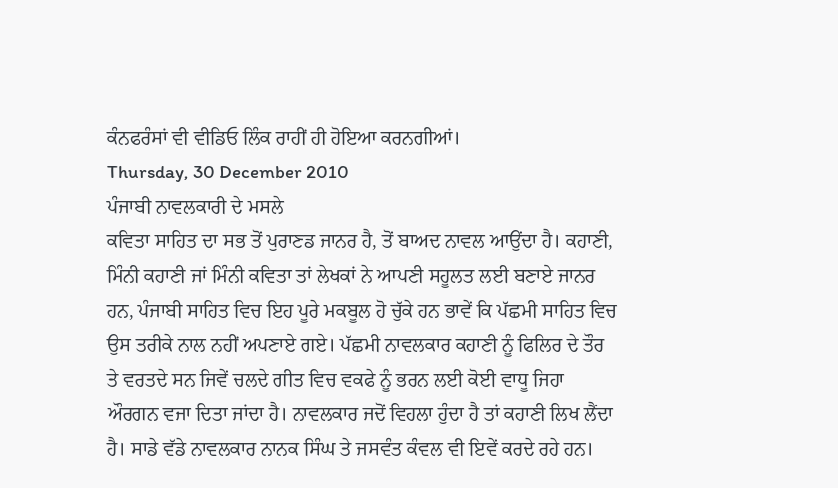ਕੰਨਫਰੰਸਾਂ ਵੀ ਵੀਡਿਓ ਲਿੰਕ ਰਾਹੀਂ ਹੀ ਹੋਇਆ ਕਰਨਗੀਆਂ।
Thursday, 30 December 2010
ਪੰਜਾਬੀ ਨਾਵਲਕਾਰੀ ਦੇ ਮਸਲੇ
ਕਵਿਤਾ ਸਾਹਿਤ ਦਾ ਸਭ ਤੋਂ ਪੁਰਾਣਡ ਜਾਨਰ ਹੈ, ਤੋਂ ਬਾਅਦ ਨਾਵਲ ਆਉਂਦਾ ਹੈ। ਕਹਾਣੀ, ਮਿੰਨੀ ਕਹਾਣੀ ਜਾਂ ਮਿੰਨੀ ਕਵਿਤਾ ਤਾਂ ਲੇਖਕਾਂ ਨੇ ਆਪਣੀ ਸਹੂਲਤ ਲਈ ਬਣਾਏ ਜਾਨਰ ਹਨ, ਪੰਜਾਬੀ ਸਾਹਿਤ ਵਿਚ ਇਹ ਪੂਰੇ ਮਕਬੂਲ ਹੋ ਚੁੱਕੇ ਹਨ ਭਾਵੇਂ ਕਿ ਪੱਛਮੀ ਸਾਹਿਤ ਵਿਚ ਉਸ ਤਰੀਕੇ ਨਾਲ ਨਹੀਂ ਅਪਣਾਏ ਗਏ। ਪੱਛਮੀ ਨਾਵਲਕਾਰ ਕਹਾਣੀ ਨੂੰ ਫਿਲਿਰ ਦੇ ਤੌਰ ਤੇ ਵਰਤਦੇ ਸਨ ਜਿਵੇਂ ਚਲਦੇ ਗੀਤ ਵਿਚ ਵਕਫੇ ਨੂੰ ਭਰਨ ਲਈ ਕੋਈ ਵਾਧੂ ਜਿਹਾ ਔਰਗਨ ਵਜਾ ਦਿਤਾ ਜਾਂਦਾ ਹੈ। ਨਾਵਲਕਾਰ ਜਦੋਂ ਵਿਹਲਾ ਹੁੰਦਾ ਹੈ ਤਾਂ ਕਹਾਣੀ ਲਿਖ ਲੈਂਦਾ ਹੈ। ਸਾਡੇ ਵੱਡੇ ਨਾਵਲਕਾਰ ਨਾਨਕ ਸਿੰਘ ਤੇ ਜਸਵੰਤ ਕੰਵਲ ਵੀ ਇਵੇਂ ਕਰਦੇ ਰਹੇ ਹਨ।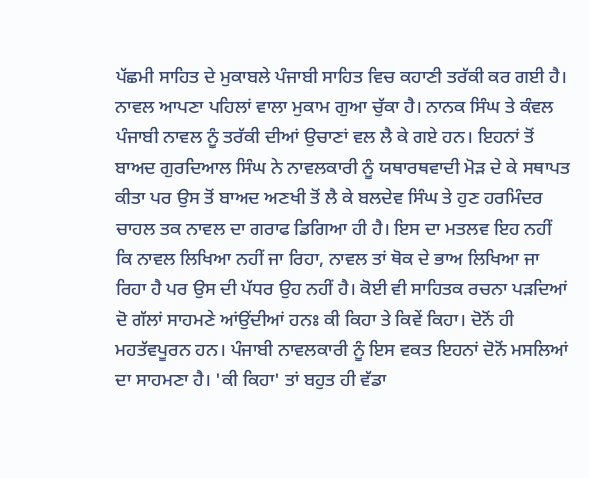ਪੱਛਮੀ ਸਾਹਿਤ ਦੇ ਮੁਕਾਬਲੇ ਪੰਜਾਬੀ ਸਾਹਿਤ ਵਿਚ ਕਹਾਣੀ ਤਰੱਕੀ ਕਰ ਗਈ ਹੈ। ਨਾਵਲ ਆਪਣਾ ਪਹਿਲਾਂ ਵਾਲਾ ਮੁਕਾਮ ਗੁਆ ਚੁੱਕਾ ਹੈ। ਨਾਨਕ ਸਿੰਘ ਤੇ ਕੰਵਲ ਪੰਜਾਬੀ ਨਾਵਲ ਨੂੰ ਤਰੱਕੀ ਦੀਆਂ ਉਚਾਣਾਂ ਵਲ ਲੈ ਕੇ ਗਏ ਹਨ। ਇਹਨਾਂ ਤੋਂ ਬਾਅਦ ਗੁਰਦਿਆਲ ਸਿੰਘ ਨੇ ਨਾਵਲਕਾਰੀ ਨੂੰ ਯਥਾਰਥਵਾਦੀ ਮੋੜ ਦੇ ਕੇ ਸਥਾਪਤ ਕੀਤਾ ਪਰ ਉਸ ਤੋਂ ਬਾਅਦ ਅਣਖੀ ਤੋਂ ਲੈ ਕੇ ਬਲਦੇਵ ਸਿੰਘ ਤੇ ਹੁਣ ਹਰਮਿੰਦਰ ਚਾਹਲ ਤਕ ਨਾਵਲ ਦਾ ਗਰਾਫ ਡਿਗਿਆ ਹੀ ਹੈ। ਇਸ ਦਾ ਮਤਲਵ ਇਹ ਨਹੀਂ ਕਿ ਨਾਵਲ ਲਿਖਿਆ ਨਹੀਂ ਜਾ ਰਿਹਾ, ਨਾਵਲ ਤਾਂ ਥੋਕ ਦੇ ਭਾਅ ਲਿਖਿਆ ਜਾ ਰਿਹਾ ਹੈ ਪਰ ਉਸ ਦੀ ਪੱਧਰ ਉਹ ਨਹੀਂ ਹੈ। ਕੋਈ ਵੀ ਸਾਹਿਤਕ ਰਚਨਾ ਪੜਦਿਆਂ ਦੋ ਗੱਲਾਂ ਸਾਹਮਣੇ ਆਂਉਂਦੀਆਂ ਹਨਃ ਕੀ ਕਿਹਾ ਤੇ ਕਿਵੇਂ ਕਿਹਾ। ਦੋਨੋਂ ਹੀ ਮਹਤੱਵਪੂਰਨ ਹਨ। ਪੰਜਾਬੀ ਨਾਵਲਕਾਰੀ ਨੂੰ ਇਸ ਵਕਤ ਇਹਨਾਂ ਦੋਨੋਂ ਮਸਲਿਆਂ ਦਾ ਸਾਹਮਣਾ ਹੈ। 'ਕੀ ਕਿਹਾ' ਤਾਂ ਬਹੁਤ ਹੀ ਵੱਡਾ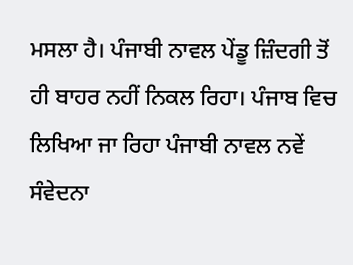ਮਸਲਾ ਹੈ। ਪੰਜਾਬੀ ਨਾਵਲ ਪੇਂਡੂ ਜ਼ਿੰਦਗੀ ਤੋਂ ਹੀ ਬਾਹਰ ਨਹੀਂ ਨਿਕਲ ਰਿਹਾ। ਪੰਜਾਬ ਵਿਚ ਲਿਖਿਆ ਜਾ ਰਿਹਾ ਪੰਜਾਬੀ ਨਾਵਲ ਨਵੇਂ ਸੰਵੇਦਨਾ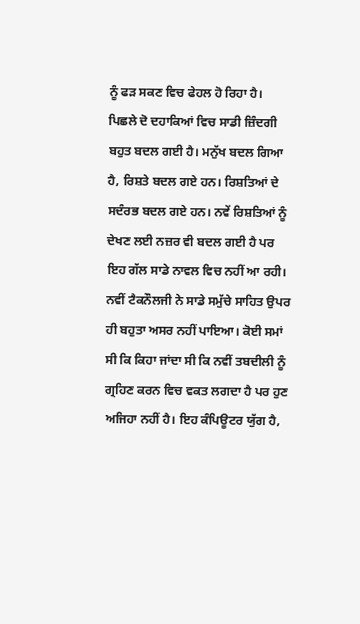ਨੂੰ ਫੜ ਸਕਣ ਵਿਚ ਫੇਹਲ ਹੋ ਰਿਹਾ ਹੈ। ਪਿਛਲੇ ਦੋ ਦਹਾਕਿਆਂ ਵਿਚ ਸਾਡੀ ਜ਼ਿੰਦਗੀ ਬਹੁਤ ਬਦਲ ਗਈ ਹੈ। ਮਨੁੱਖ ਬਦਲ ਗਿਆ ਹੈ, ਰਿਸ਼ਤੇ ਬਦਲ ਗਏ ਹਨ। ਰਿਸ਼ਤਿਆਂ ਦੇ ਸਦੰਰਭ ਬਦਲ ਗਏ ਹਨ। ਨਵੇਂ ਰਿਸ਼ਤਿਆਂ ਨੂੰ ਦੇਖਣ ਲਈ ਨਜ਼ਰ ਵੀ ਬਦਲ ਗਈ ਹੈ ਪਰ ਇਹ ਗੱਲ ਸਾਡੇ ਨਾਵਲ ਵਿਚ ਨਹੀਂ ਆ ਰਹੀ। ਨਵੀਂ ਟੈਕਨੌਲਜੀ ਨੇ ਸਾਡੇ ਸਮੁੱਚੇ ਸਾਹਿਤ ਉਪਰ ਹੀ ਬਹੁਤਾ ਅਸਰ ਨਹੀਂ ਪਾਇਆ। ਕੋਈ ਸਮਾਂ ਸੀ ਕਿ ਕਿਹਾ ਜਾਂਦਾ ਸੀ ਕਿ ਨਵੀਂ ਤਬਦੀਲੀ ਨੂੰ ਗ੍ਰਹਿਣ ਕਰਨ ਵਿਚ ਵਕਤ ਲਗਦਾ ਹੈ ਪਰ ਹੁਣ ਅਜਿਹਾ ਨਹੀਂ ਹੈ। ਇਹ ਕੰਪਿਊਟਰ ਯੁੱਗ ਹੈ,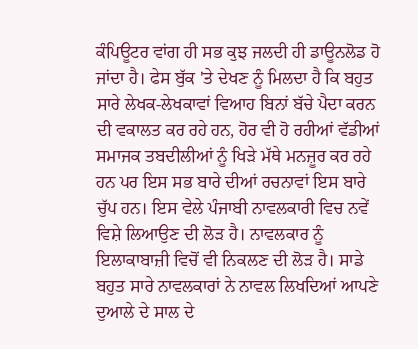ਕੰਪਿਊਟਰ ਵਾਂਗ ਹੀ ਸਭ ਕੁਝ ਜਲਦੀ ਹੀ ਡਾਊਨਲੋਡ ਹੋ ਜਾਂਦਾ ਹੈ। ਫੇਸ ਬੁੱਕ 'ਤੇ ਦੇਖਣ ਨੂੰ ਮਿਲਦਾ ਹੈ ਕਿ ਬਹੁਤ ਸਾਰੇ ਲੇਖਕ-ਲੇਖਕਾਵਾਂ ਵਿਆਹ ਬਿਨਾਂ ਬੱਚੇ ਪੈਦਾ ਕਰਨ ਦੀ ਵਕਾਲਤ ਕਰ ਰਹੇ ਹਨ, ਹੋਰ ਵੀ ਹੋ ਰਹੀਆਂ ਵੱਡੀਆਂ ਸਮਾਜਕ ਤਬਦੀਲੀਆਂ ਨੂੰ ਖਿੜੇ ਮੱਥੇ ਮਨਜ਼ੂਰ ਕਰ ਰਹੇ ਹਨ ਪਰ ਇਸ ਸਭ ਬਾਰੇ ਦੀਆਂ ਰਚਨਾਵਾਂ ਇਸ ਬਾਰੇ ਚੁੱਪ ਹਨ। ਇਸ ਵੇਲੇ ਪੰਜਾਬੀ ਨਾਵਲਕਾਰੀ ਵਿਚ ਨਵੇਂ ਵਿਸ਼ੇ ਲਿਆਉਣ ਦੀ ਲੋੜ ਹੈ। ਨਾਵਲਕਾਰ ਨੂੰ ਇਲਾਕਾਬਾਜ਼ੀ ਵਿਚੋਂ ਵੀ ਨਿਕਲਣ ਦੀ ਲੋੜ ਹੈ। ਸਾਡੇ ਬਹੁਤ ਸਾਰੇ ਨਾਵਲਕਾਰਾਂ ਨੇ ਨਾਵਲ ਲਿਖਦਿਆਂ ਆਪਣੇ ਦੁਆਲੇ ਦੇ ਸਾਲ ਦੇ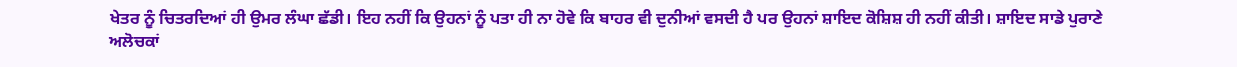ਖੇਤਰ ਨੂੰ ਚਿਤਰਦਿਆਂ ਹੀ ਉਮਰ ਲੰਘਾ ਛੱਡੀ। ਇਹ ਨਹੀਂ ਕਿ ਉਹਨਾਂ ਨੂੰ ਪਤਾ ਹੀ ਨਾ ਹੋਵੇ ਕਿ ਬਾਹਰ ਵੀ ਦੁਨੀਆਂ ਵਸਦੀ ਹੈ ਪਰ ਉਹਨਾਂ ਸ਼ਾਇਦ ਕੋਸ਼ਿਸ਼ ਹੀ ਨਹੀਂ ਕੀਤੀ। ਸ਼ਾਇਦ ਸਾਡੇ ਪੁਰਾਣੇ ਅਲੋਚਕਾਂ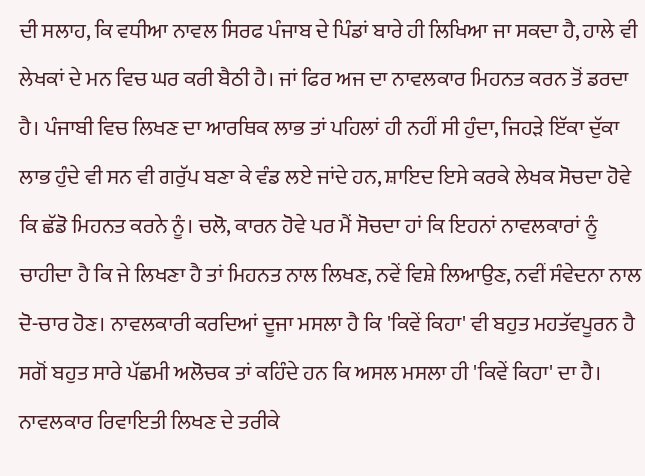ਦੀ ਸਲਾਹ, ਕਿ ਵਧੀਆ ਨਾਵਲ ਸਿਰਫ ਪੰਜਾਬ ਦੇ ਪਿੰਡਾਂ ਬਾਰੇ ਹੀ ਲਿਖਿਆ ਜਾ ਸਕਦਾ ਹੈ, ਹਾਲੇ ਵੀ ਲੇਖਕਾਂ ਦੇ ਮਨ ਵਿਚ ਘਰ ਕਰੀ ਬੈਠੀ ਹੈ। ਜਾਂ ਫਿਰ ਅਜ ਦਾ ਨਾਵਲਕਾਰ ਮਿਹਨਤ ਕਰਨ ਤੋਂ ਡਰਦਾ ਹੈ। ਪੰਜਾਬੀ ਵਿਚ ਲਿਖਣ ਦਾ ਆਰਥਿਕ ਲਾਭ ਤਾਂ ਪਹਿਲਾਂ ਹੀ ਨਹੀਂ ਸੀ ਹੁੰਦਾ, ਜਿਹੜੇ ਇੱਕਾ ਦੁੱਕਾ ਲਾਭ ਹੁੰਦੇ ਵੀ ਸਨ ਵੀ ਗਰੁੱਪ ਬਣਾ ਕੇ ਵੰਡ ਲਏ ਜਾਂਦੇ ਹਨ, ਸ਼ਾਇਦ ਇਸੇ ਕਰਕੇ ਲੇਖਕ ਸੋਚਦਾ ਹੋਵੇ ਕਿ ਛੱਡੋ ਮਿਹਨਤ ਕਰਨੇ ਨੂੰ। ਚਲੋ, ਕਾਰਨ ਹੋਵੇ ਪਰ ਮੈਂ ਸੋਚਦਾ ਹਾਂ ਕਿ ਇਹਨਾਂ ਨਾਵਲਕਾਰਾਂ ਨੂੰ ਚਾਹੀਦਾ ਹੈ ਕਿ ਜੇ ਲਿਖਣਾ ਹੈ ਤਾਂ ਮਿਹਨਤ ਨਾਲ ਲਿਖਣ, ਨਵੇਂ ਵਿਸ਼ੇ ਲਿਆਉਣ, ਨਵੀਂ ਸੰਵੇਦਨਾ ਨਾਲ ਦੋ-ਚਾਰ ਹੋਣ। ਨਾਵਲਕਾਰੀ ਕਰਦਿਆਂ ਦੂਜਾ ਮਸਲਾ ਹੈ ਕਿ 'ਕਿਵੇਂ ਕਿਹਾ' ਵੀ ਬਹੁਤ ਮਹਤੱਵਪੂਰਨ ਹੈ ਸਗੋਂ ਬਹੁਤ ਸਾਰੇ ਪੱਛਮੀ ਅਲੋਚਕ ਤਾਂ ਕਹਿੰਦੇ ਹਨ ਕਿ ਅਸਲ ਮਸਲਾ ਹੀ 'ਕਿਵੇਂ ਕਿਹਾ' ਦਾ ਹੈ। ਨਾਵਲਕਾਰ ਰਿਵਾਇਤੀ ਲਿਖਣ ਦੇ ਤਰੀਕੇ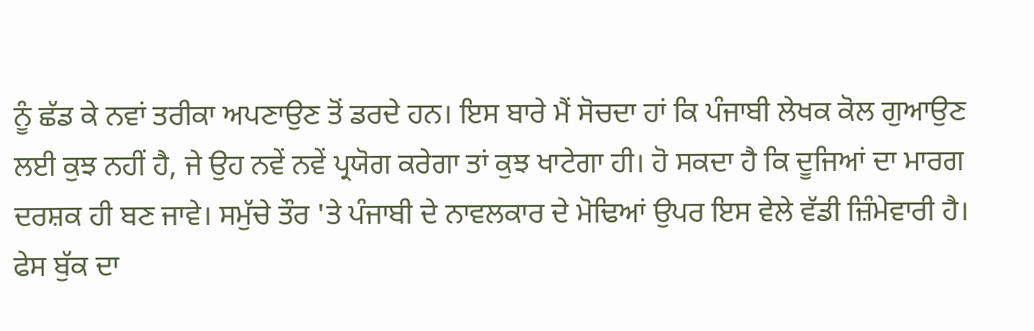ਨੂੰ ਛੱਡ ਕੇ ਨਵਾਂ ਤਰੀਕਾ ਅਪਣਾਉਣ ਤੋਂ ਡਰਦੇ ਹਨ। ਇਸ ਬਾਰੇ ਮੈਂ ਸੋਚਦਾ ਹਾਂ ਕਿ ਪੰਜਾਬੀ ਲੇਖਕ ਕੋਲ ਗੁਆਉਣ ਲਈ ਕੁਝ ਨਹੀਂ ਹੈ, ਜੇ ਉਹ ਨਵੇਂ ਨਵੇਂ ਪ੍ਰਯੋਗ ਕਰੇਗਾ ਤਾਂ ਕੁਝ ਖਾਟੇਗਾ ਹੀ। ਹੋ ਸਕਦਾ ਹੈ ਕਿ ਦੂਜਿਆਂ ਦਾ ਮਾਰਗ ਦਰਸ਼ਕ ਹੀ ਬਣ ਜਾਵੇ। ਸਮੁੱਚੇ ਤੌਰ 'ਤੇ ਪੰਜਾਬੀ ਦੇ ਨਾਵਲਕਾਰ ਦੇ ਮੋਢਿਆਂ ਉਪਰ ਇਸ ਵੇਲੇ ਵੱਡੀ ਜ਼ਿੰਮੇਵਾਰੀ ਹੈ।
ਫੇਸ ਬੁੱਕ ਦਾ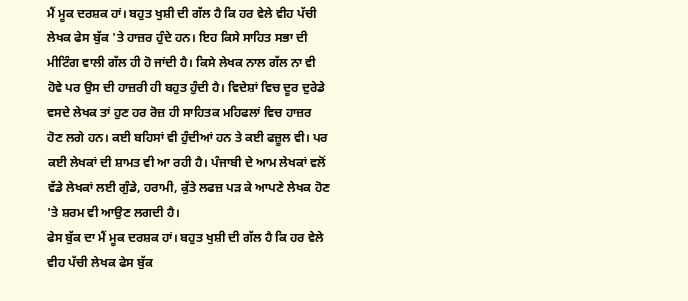ਮੈਂ ਮੂਕ ਦਰਸ਼ਕ ਹਾਂ। ਬਹੁਤ ਖੁਸ਼ੀ ਦੀ ਗੱਲ ਹੈ ਕਿ ਹਰ ਵੇਲੇ ਵੀਹ ਪੱਚੀ ਲੇਖਕ ਫੇਸ ਬੁੱਕ 'ਤੇ ਹਾਜ਼ਰ ਹੁੰਦੇ ਹਨ। ਇਹ ਕਿਸੇ ਸਾਹਿਤ ਸਭਾ ਦੀ ਮੀਟਿੰਗ ਵਾਲੀ ਗੱਲ ਹੀ ਹੋ ਜਾਂਦੀ ਹੈ। ਕਿਸੇ ਲੇਖਕ ਨਾਲ ਗੱਲ ਨਾ ਵੀ ਹੋਵੇ ਪਰ ਉਸ ਦੀ ਹਾਜ਼ਰੀ ਹੀ ਬਹੁਤ ਹੁੰਦੀ ਹੈ। ਵਿਦੇਸ਼ਾਂ ਵਿਚ ਦੂਰ ਦੁਰੇਡੇ ਵਸਦੇ ਲੇਖਕ ਤਾਂ ਹੁਣ ਹਰ ਰੋਜ਼ ਹੀ ਸਾਹਿਤਕ ਮਹਿਫਲਾਂ ਵਿਚ ਹਾਜ਼ਰ ਹੋਣ ਲਗੇ ਹਨ। ਕਈ ਬਹਿਸਾਂ ਵੀ ਹੁੰਦੀਆਂ ਹਨ ਤੇ ਕਈ ਫਜ਼ੂਲ ਵੀ। ਪਰ ਕਈ ਲੇਖਕਾਂ ਦੀ ਸ਼ਾਮਤ ਵੀ ਆ ਰਹੀ ਹੈ। ਪੰਜਾਬੀ ਦੇ ਆਮ ਲੇਖਕਾਂ ਵਲੋਂ ਵੱਡੇ ਲੇਖਕਾਂ ਲਈ ਗੁੰਡੇ, ਹਰਾਮੀ, ਕੁੱਤੇ ਲਫਜ਼ ਪੜ ਕੇ ਆਪਣੇ ਲੇਖਕ ਹੋਣ 'ਤੇ ਸ਼ਰਮ ਵੀ ਆਉਣ ਲਗਦੀ ਹੈ।
ਫੇਸ ਬੁੱਕ ਦਾ ਮੈਂ ਮੂਕ ਦਰਸ਼ਕ ਹਾਂ। ਬਹੁਤ ਖੁਸ਼ੀ ਦੀ ਗੱਲ ਹੈ ਕਿ ਹਰ ਵੇਲੇ ਵੀਹ ਪੱਚੀ ਲੇਖਕ ਫੇਸ ਬੁੱਕ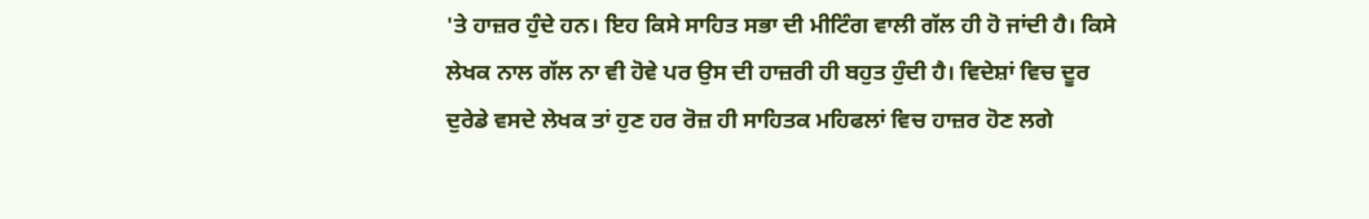'ਤੇ ਹਾਜ਼ਰ ਹੁੰਦੇ ਹਨ। ਇਹ ਕਿਸੇ ਸਾਹਿਤ ਸਭਾ ਦੀ ਮੀਟਿੰਗ ਵਾਲੀ ਗੱਲ ਹੀ ਹੋ ਜਾਂਦੀ ਹੈ। ਕਿਸੇ ਲੇਖਕ ਨਾਲ ਗੱਲ ਨਾ ਵੀ ਹੋਵੇ ਪਰ ਉਸ ਦੀ ਹਾਜ਼ਰੀ ਹੀ ਬਹੁਤ ਹੁੰਦੀ ਹੈ। ਵਿਦੇਸ਼ਾਂ ਵਿਚ ਦੂਰ ਦੁਰੇਡੇ ਵਸਦੇ ਲੇਖਕ ਤਾਂ ਹੁਣ ਹਰ ਰੋਜ਼ ਹੀ ਸਾਹਿਤਕ ਮਹਿਫਲਾਂ ਵਿਚ ਹਾਜ਼ਰ ਹੋਣ ਲਗੇ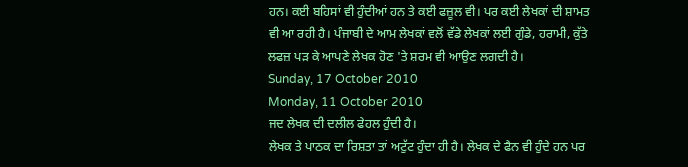ਹਨ। ਕਈ ਬਹਿਸਾਂ ਵੀ ਹੁੰਦੀਆਂ ਹਨ ਤੇ ਕਈ ਫਜ਼ੂਲ ਵੀ। ਪਰ ਕਈ ਲੇਖਕਾਂ ਦੀ ਸ਼ਾਮਤ ਵੀ ਆ ਰਹੀ ਹੈ। ਪੰਜਾਬੀ ਦੇ ਆਮ ਲੇਖਕਾਂ ਵਲੋਂ ਵੱਡੇ ਲੇਖਕਾਂ ਲਈ ਗੁੰਡੇ, ਹਰਾਮੀ, ਕੁੱਤੇ ਲਫਜ਼ ਪੜ ਕੇ ਆਪਣੇ ਲੇਖਕ ਹੋਣ 'ਤੇ ਸ਼ਰਮ ਵੀ ਆਉਣ ਲਗਦੀ ਹੈ।
Sunday, 17 October 2010
Monday, 11 October 2010
ਜਦ ਲੇਖਕ ਦੀ ਦਲੀਲ ਫੇਹਲ ਹੁੰਦੀ ਹੈ।
ਲੇਖਕ ਤੇ ਪਾਠਕ ਦਾ ਰਿਸ਼ਤਾ ਤਾਂ ਅਟੁੱਟ ਹੁੰਦਾ ਹੀ ਹੈ। ਲੇਖਕ ਦੇ ਫੈਨ ਵੀ ਹੁੰਦੇ ਹਨ ਪਰ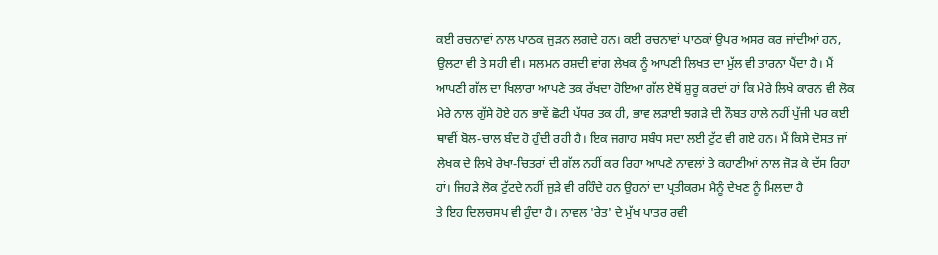ਕਈ ਰਚਨਾਵਾਂ ਨਾਲ ਪਾਠਕ ਜੁੜਨ ਲਗਦੇ ਹਨ। ਕਈ ਰਚਨਾਵਾਂ ਪਾਠਕਾਂ ਉਪਰ ਅਸਰ ਕਰ ਜਾਂਦੀਆਂ ਹਨ, ਉਲਟਾ ਵੀ ਤੇ ਸਹੀ ਵੀ। ਸਲਮਨ ਰਸ਼ਦੀ ਵਾਂਗ ਲੇਖਕ ਨੂੰ ਆਪਣੀ ਲਿਖਤ ਦਾ ਮੁੱਲ ਵੀ ਤਾਰਨਾ ਪੈਂਦਾ ਹੈ। ਮੈਂ ਆਪਣੀ ਗੱਲ ਦਾ ਖਿਲਾਰਾ ਆਪਣੇ ਤਕ ਰੱਖਦਾ ਹੋਇਆ ਗੱਲ ਏਥੋਂ ਸ਼ੁਰੂ ਕਰਦਾਂ ਹਾਂ ਕਿ ਮੇਰੇ ਲਿਖੇ ਕਾਰਨ ਵੀ ਲੋਕ ਮੇਰੇ ਨਾਲ ਗੁੱਸੇ ਹੋਏ ਹਨ ਭਾਵੇਂ ਛੋਟੀ ਪੱਧਰ ਤਕ ਹੀ, ਭਾਵ ਲੜਾਈ ਝਗੜੇ ਦੀ ਨੌਬਤ ਹਾਲੇ ਨਹੀਂ ਪੁੱਜੀ ਪਰ ਕਈ ਥਾਵੀਂ ਬੋਲ-ਚਾਲ ਬੰਦ ਹੋ ਹੁੰਦੀ ਰਹੀ ਹੈ। ਇਕ ਜਗਾਹ ਸਬੰਧ ਸਦਾ ਲਈ ਟੁੱਟ ਵੀ ਗਏ ਹਨ। ਮੈਂ ਕਿਸੇ ਦੋਸਤ ਜਾਂ ਲੇਖਕ ਦੇ ਲਿਖੇ ਰੇਖਾ-ਚਿਤਰਾਂ ਦੀ ਗੱਲ ਨਹੀਂ ਕਰ ਰਿਹਾ ਆਪਣੇ ਨਾਵਲਾਂ ਤੇ ਕਹਾਣੀਆਂ ਨਾਲ ਜੋੜ ਕੇ ਦੱਸ ਰਿਹਾ ਹਾਂ। ਜਿਹੜੇ ਲੋਕ ਟੁੱਟਦੇ ਨਹੀਂ ਜੁੜੇ ਵੀ ਰਹਿੰਦੇ ਹਨ ਉਹਨਾਂ ਦਾ ਪ੍ਰਤੀਕਰਮ ਮੈਨੂੰ ਦੇਖਣ ਨੂੰ ਮਿਲਦਾ ਹੈ
ਤੇ ਇਹ ਦਿਲਚਸਪ ਵੀ ਹੁੰਦਾ ਹੈ। ਨਾਵਲ 'ਰੇਤ' ਦੇ ਮੁੱਖ ਪਾਤਰ ਰਵੀ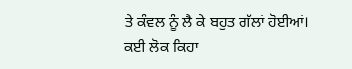ਤੇ ਕੰਵਲ ਨੂੰ ਲੈ ਕੇ ਬਹੁਤ ਗੱਲਾਂ ਹੋਈਆਂ। ਕਈ ਲੋਕ ਕਿਹਾ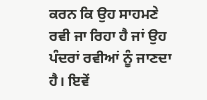ਕਰਨ ਕਿ ਉਹ ਸਾਹਮਣੇ ਰਵੀ ਜਾ ਰਿਹਾ ਹੈ ਜਾਂ ਉਹ ਪੰਦਰਾਂ ਰਵੀਆਂ ਨੂੰ ਜਾਣਦਾ ਹੈ। ਇਵੇਂ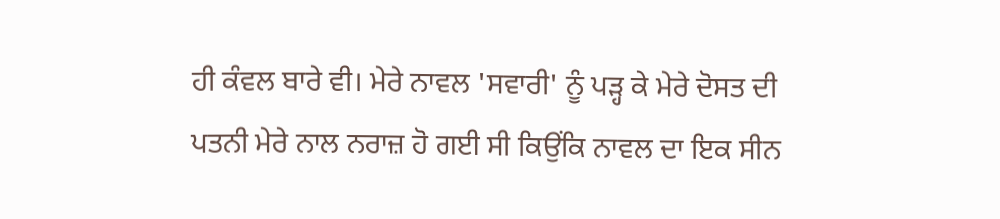ਹੀ ਕੰਵਲ ਬਾਰੇ ਵੀ। ਮੇਰੇ ਨਾਵਲ 'ਸਵਾਰੀ' ਨੂੰ ਪੜ੍ਹ ਕੇ ਮੇਰੇ ਦੋਸਤ ਦੀ ਪਤਨੀ ਮੇਰੇ ਨਾਲ ਨਰਾਜ਼ ਹੋ ਗਈ ਸੀ ਕਿਉਂਕਿ ਨਾਵਲ ਦਾ ਇਕ ਸੀਨ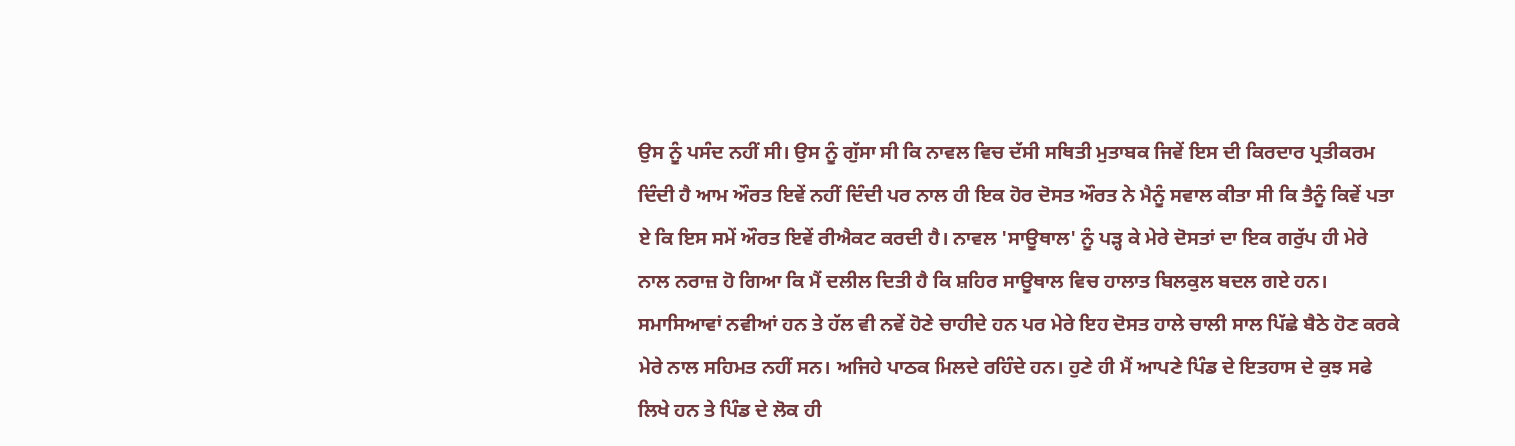ਉਸ ਨੂੰ ਪਸੰਦ ਨਹੀਂ ਸੀ। ਉਸ ਨੂੰ ਗੁੱਸਾ ਸੀ ਕਿ ਨਾਵਲ ਵਿਚ ਦੱਸੀ ਸਥਿਤੀ ਮੁਤਾਬਕ ਜਿਵੇਂ ਇਸ ਦੀ ਕਿਰਦਾਰ ਪ੍ਰਤੀਕਰਮ ਦਿੰਦੀ ਹੈ ਆਮ ਔਰਤ ਇਵੇਂ ਨਹੀਂ ਦਿੰਦੀ ਪਰ ਨਾਲ ਹੀ ਇਕ ਹੋਰ ਦੋਸਤ ਔਰਤ ਨੇ ਮੈਨੂੰ ਸਵਾਲ ਕੀਤਾ ਸੀ ਕਿ ਤੈਨੂੰ ਕਿਵੇਂ ਪਤਾ ਏ ਕਿ ਇਸ ਸਮੇਂ ਔਰਤ ਇਵੇਂ ਰੀਐਕਟ ਕਰਦੀ ਹੈ। ਨਾਵਲ 'ਸਾਊਥਾਲ' ਨੂੰ ਪੜ੍ਹ ਕੇ ਮੇਰੇ ਦੋਸਤਾਂ ਦਾ ਇਕ ਗਰੁੱਪ ਹੀ ਮੇਰੇ ਨਾਲ ਨਰਾਜ਼ ਹੋ ਗਿਆ ਕਿ ਮੈਂ ਦਲੀਲ ਦਿਤੀ ਹੈ ਕਿ ਸ਼ਹਿਰ ਸਾਊਥਾਲ ਵਿਚ ਹਾਲਾਤ ਬਿਲਕੁਲ ਬਦਲ ਗਏ ਹਨ। ਸਮਾਸਿਆਵਾਂ ਨਵੀਆਂ ਹਨ ਤੇ ਹੱਲ ਵੀ ਨਵੇਂ ਹੋਣੇ ਚਾਹੀਦੇ ਹਨ ਪਰ ਮੇਰੇ ਇਹ ਦੋਸਤ ਹਾਲੇ ਚਾਲੀ ਸਾਲ ਪਿੱਛੇ ਬੈਠੇ ਹੋਣ ਕਰਕੇ ਮੇਰੇ ਨਾਲ ਸਹਿਮਤ ਨਹੀਂ ਸਨ। ਅਜਿਹੇ ਪਾਠਕ ਮਿਲਦੇ ਰਹਿੰਦੇ ਹਨ। ਹੁਣੇ ਹੀ ਮੈਂ ਆਪਣੇ ਪਿੰਡ ਦੇ ਇਤਹਾਸ ਦੇ ਕੁਝ ਸਫੇ ਲਿਖੇ ਹਨ ਤੇ ਪਿੰਡ ਦੇ ਲੋਕ ਹੀ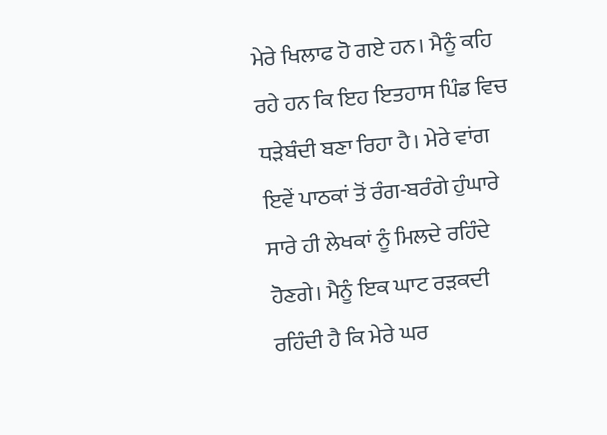ਮੇਰੇ ਖਿਲਾਫ ਹੋ ਗਏ ਹਨ। ਮੈਨੂੰ ਕਹਿ ਰਹੇ ਹਨ ਕਿ ਇਹ ਇਤਹਾਸ ਪਿੰਡ ਵਿਚ ਧੜੇਬੰਦੀ ਬਣਾ ਰਿਹਾ ਹੈ। ਮੇਰੇ ਵਾਂਗ ਇਵੇਂ ਪਾਠਕਾਂ ਤੋਂ ਰੰਗ-ਬਰੰਗੇ ਹੁੰਘਾਰੇ ਸਾਰੇ ਹੀ ਲੇਖਕਾਂ ਨੂੰ ਮਿਲਦੇ ਰਹਿੰਦੇ ਹੋਣਗੇ। ਮੈਨੂੰ ਇਕ ਘਾਟ ਰੜਕਦੀ ਰਹਿੰਦੀ ਹੈ ਕਿ ਮੇਰੇ ਘਰ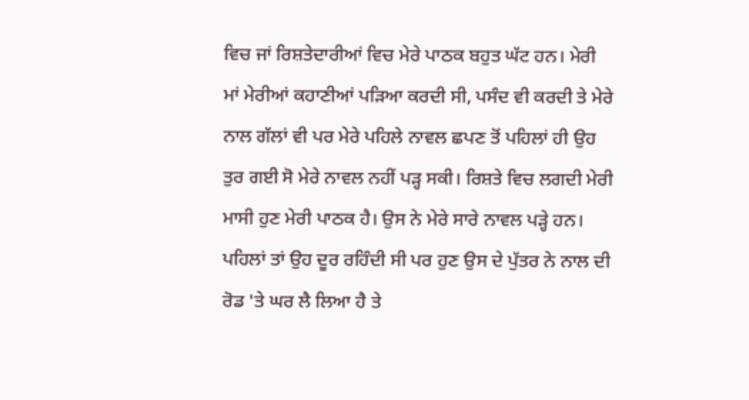ਵਿਚ ਜਾਂ ਰਿਸ਼ਤੇਦਾਰੀਆਂ ਵਿਚ ਮੇਰੇ ਪਾਠਕ ਬਹੁਤ ਘੱਟ ਹਨ। ਮੇਰੀ ਮਾਂ ਮੇਰੀਆਂ ਕਹਾਣੀਆਂ ਪੜਿਆ ਕਰਦੀ ਸੀ, ਪਸੰਦ ਵੀ ਕਰਦੀ ਤੇ ਮੇਰੇ ਨਾਲ ਗੱਲਾਂ ਵੀ ਪਰ ਮੇਰੇ ਪਹਿਲੇ ਨਾਵਲ ਛਪਣ ਤੋਂ ਪਹਿਲਾਂ ਹੀ ਉਹ ਤੁਰ ਗਈ ਸੋ ਮੇਰੇ ਨਾਵਲ ਨਹੀਂ ਪੜ੍ਹ ਸਕੀ। ਰਿਸ਼ਤੇ ਵਿਚ ਲਗਦੀ ਮੇਰੀ ਮਾਸੀ ਹੁਣ ਮੇਰੀ ਪਾਠਕ ਹੈ। ਉਸ ਨੇ ਮੇਰੇ ਸਾਰੇ ਨਾਵਲ ਪੜ੍ਹੇ ਹਨ। ਪਹਿਲਾਂ ਤਾਂ ਉਹ ਦੂਰ ਰਹਿੰਦੀ ਸੀ ਪਰ ਹੁਣ ਉਸ ਦੇ ਪੁੱਤਰ ਨੇ ਨਾਲ ਦੀ ਰੋਡ 'ਤੇ ਘਰ ਲੈ ਲਿਆ ਹੈ ਤੇ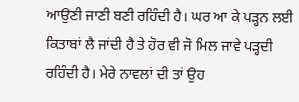ਆਉਣੀ ਜਾਣੀ ਬਣੀ ਰਹਿੰਦੀ ਹੈ। ਘਰ ਆ ਕੇ ਪੜ੍ਹਨ ਲਈ ਕਿਤਾਬਾਂ ਲੈ ਜਾਂਦੀ ਹੈ ਤੇ ਹੋਰ ਵੀ ਜੋ ਮਿਲ ਜਾਵੇ ਪੜ੍ਹਦੀ ਰਹਿੰਦੀ ਹੈ। ਮੇਰੇ ਨਾਵਲਾਂ ਦੀ ਤਾਂ ਉਹ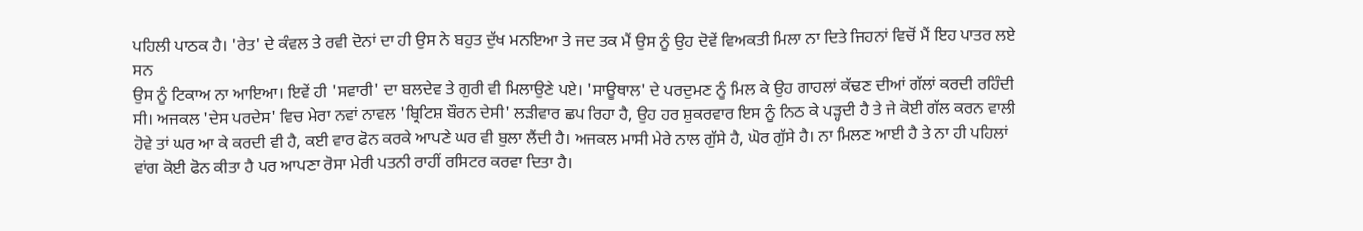ਪਹਿਲੀ ਪਾਠਕ ਹੈ। 'ਰੇਤ' ਦੇ ਕੰਵਲ ਤੇ ਰਵੀ ਦੋਨਾਂ ਦਾ ਹੀ ਉਸ ਨੇ ਬਹੁਤ ਦੁੱਖ ਮਨਇਆ ਤੇ ਜਦ ਤਕ ਮੈਂ ਉਸ ਨੂੰ ਉਹ ਦੋਵੇਂ ਵਿਅਕਤੀ ਮਿਲਾ ਨਾ ਦਿਤੇ ਜਿਹਨਾਂ ਵਿਚੋਂ ਮੈਂ ਇਹ ਪਾਤਰ ਲਏ ਸਨ
ਉਸ ਨੂੰ ਟਿਕਾਅ ਨਾ ਆਇਆ। ਇਵੇਂ ਹੀ 'ਸਵਾਰੀ' ਦਾ ਬਲਦੇਵ ਤੇ ਗੁਰੀ ਵੀ ਮਿਲਾਉਣੇ ਪਏ। 'ਸਾਊਥਾਲ' ਦੇ ਪਰਦੁਮਣ ਨੂੰ ਮਿਲ ਕੇ ਉਹ ਗਾਹਲਾਂ ਕੱਢਣ ਦੀਆਂ ਗੱਲਾਂ ਕਰਦੀ ਰਹਿੰਦੀ ਸੀ। ਅਜਕਲ 'ਦੇਸ ਪਰਦੇਸ' ਵਿਚ ਮੇਰਾ ਨਵਾਂ ਨਾਵਲ 'ਬ੍ਰਿਟਿਸ਼ ਬੌਰਨ ਦੇਸੀ' ਲੜੀਵਾਰ ਛਪ ਰਿਹਾ ਹੈ, ਉਹ ਹਰ ਸ਼ੁਕਰਵਾਰ ਇਸ ਨੂੰ ਨਿਠ ਕੇ ਪੜ੍ਹਦੀ ਹੈ ਤੇ ਜੇ ਕੋਈ ਗੱਲ ਕਰਨ ਵਾਲੀ ਹੋਵੇ ਤਾਂ ਘਰ ਆ ਕੇ ਕਰਦੀ ਵੀ ਹੈ, ਕਈ ਵਾਰ ਫੋਨ ਕਰਕੇ ਆਪਣੇ ਘਰ ਵੀ ਬੁਲਾ ਲੈਂਦੀ ਹੈ। ਅਜਕਲ ਮਾਸੀ ਮੇਰੇ ਨਾਲ ਗੁੱਸੇ ਹੈ, ਘੋਰ ਗੁੱਸੇ ਹੈ। ਨਾ ਮਿਲਣ ਆਈ ਹੈ ਤੇ ਨਾ ਹੀ ਪਹਿਲਾਂ ਵਾਂਗ ਕੋਈ ਫੋਨ ਕੀਤਾ ਹੈ ਪਰ ਆਪਣਾ ਰੋਸਾ ਮੇਰੀ ਪਤਨੀ ਰਾਹੀਂ ਰਸਿਟਰ ਕਰਵਾ ਦਿਤਾ ਹੈ।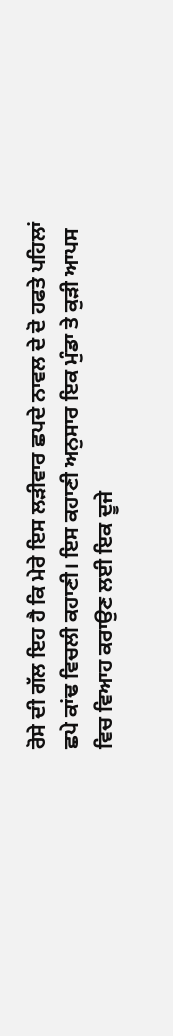ਰੋਸੇ ਦੀ ਗੱਲ ਇਹ ਹੈ ਕਿ ਮੇਰੇ ਇਸ ਲੜੀਵਾਰ ਛਪਦੇ ਨਾਵਲ ਦੇ ਦੋ ਹਫਤੇ ਪਹਿਲਾਂ ਛਪੇ ਕਾਂਢ ਵਿਚਲੀ ਕਹਾਣੀ। ਇਸ ਕਹਾਣੀ ਅਨੁਸਾਰ ਇਕ ਮੁੰਡਾ ਤੇ ਕੁੜੀ ਆਪਸ ਵਿਚ ਵਿਆਹ ਕਰਾਉਣ ਲਈ ਇਕ ਦੂਜੇ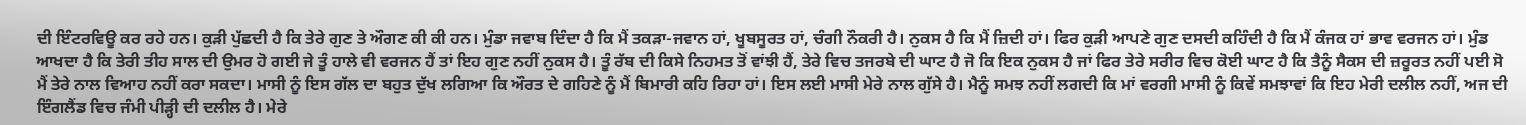ਦੀ ਇੰਟਰਵਿਊ ਕਰ ਰਹੇ ਹਨ। ਕੁੜੀ ਪੁੱਛਦੀ ਹੈ ਕਿ ਤੇਰੇ ਗੁਣ ਤੇ ਔਗਣ ਕੀ ਕੀ ਹਨ। ਮੁੰਡਾ ਜਵਾਬ ਦਿੰਦਾ ਹੈ ਕਿ ਮੈਂ ਤਕੜਾ-ਜਵਾਨ ਹਾਂ, ਖੂਬਸੂਰਤ ਹਾਂ, ਚੰਗੀ ਨੌਕਰੀ ਹੈ। ਨੁਕਸ ਹੈ ਕਿ ਮੈਂ ਜ਼ਿਦੀ ਹਾਂ। ਫਿਰ ਕੁੜੀ ਆਪਣੇ ਗੁਣ ਦਸਦੀ ਕਹਿੰਦੀ ਹੈ ਕਿ ਮੈਂ ਕੰਜਕ ਹਾਂ ਭਾਵ ਵਰਜਨ ਹਾਂ। ਮੁੰਡ ਆਖਦਾ ਹੈ ਕਿ ਤੇਰੀ ਤੀਹ ਸਾਲ ਦੀ ਉਮਰ ਹੋ ਗਈ ਜੇ ਤੂੰ ਹਾਲੇ ਵੀ ਵਰਜਨ ਹੈਂ ਤਾਂ ਇਹ ਗੁਣ ਨਹੀਂ ਨੁਕਸ ਹੈ। ਤੂੰ ਰੱਬ ਦੀ ਕਿਸੇ ਨਿਹਮਤ ਤੋਂ ਵਾਂਝੀ ਹੈਂ, ਤੇਰੇ ਵਿਚ ਤਜਰਬੇ ਦੀ ਘਾਟ ਹੈ ਜੋ ਕਿ ਇਕ ਨੁਕਸ ਹੈ ਜਾਂ ਫਿਰ ਤੇਰੇ ਸਰੀਰ ਵਿਚ ਕੋਈ ਘਾਟ ਹੈ ਕਿ ਤੈਨੂੰ ਸੈਕਸ ਦੀ ਜ਼ਰੂਰਤ ਨਹੀਂ ਪਈ ਸੋ ਮੈਂ ਤੇਰੇ ਨਾਲ ਵਿਆਹ ਨਹੀਂ ਕਰਾ ਸਕਦਾ। ਮਾਸੀ ਨੂੰ ਇਸ ਗੱਲ ਦਾ ਬਹੁਤ ਦੁੱਖ ਲਗਿਆ ਕਿ ਔਰਤ ਦੇ ਗਹਿਣੇ ਨੂੰ ਮੈਂ ਬਿਮਾਰੀ ਕਹਿ ਰਿਹਾ ਹਾਂ। ਇਸ ਲਈ ਮਾਸੀ ਮੇਰੇ ਨਾਲ ਗੁੱਸੇ ਹੈ। ਮੈਨੂੰ ਸਮਝ ਨਹੀਂ ਲਗਦੀ ਕਿ ਮਾਂ ਵਰਗੀ ਮਾਸੀ ਨੂੰ ਕਿਵੇਂ ਸਮਝਾਵਾਂ ਕਿ ਇਹ ਮੇਰੀ ਦਲੀਲ ਨਹੀਂ, ਅਜ ਦੀ ਇੰਗਲੈਂਡ ਵਿਚ ਜੰਮੀ ਪੀੜ੍ਹੀ ਦੀ ਦਲੀਲ ਹੈ। ਮੇਰੇ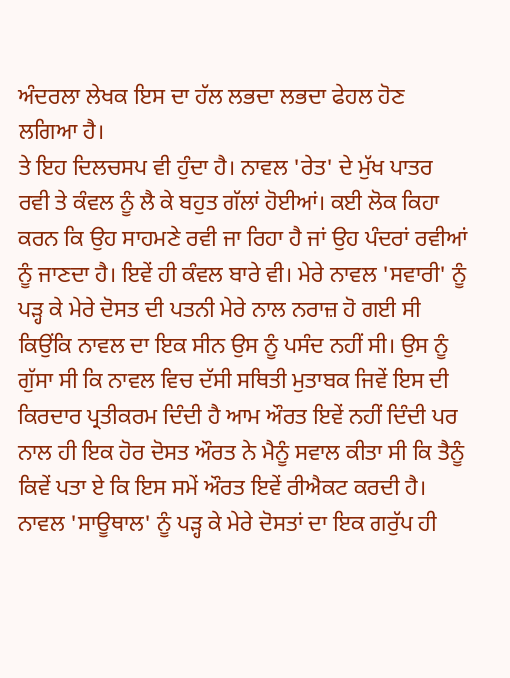ਅੰਦਰਲਾ ਲੇਖਕ ਇਸ ਦਾ ਹੱਲ ਲਭਦਾ ਲਭਦਾ ਫੇਹਲ ਹੋਣ ਲਗਿਆ ਹੈ।
ਤੇ ਇਹ ਦਿਲਚਸਪ ਵੀ ਹੁੰਦਾ ਹੈ। ਨਾਵਲ 'ਰੇਤ' ਦੇ ਮੁੱਖ ਪਾਤਰ ਰਵੀ ਤੇ ਕੰਵਲ ਨੂੰ ਲੈ ਕੇ ਬਹੁਤ ਗੱਲਾਂ ਹੋਈਆਂ। ਕਈ ਲੋਕ ਕਿਹਾ ਕਰਨ ਕਿ ਉਹ ਸਾਹਮਣੇ ਰਵੀ ਜਾ ਰਿਹਾ ਹੈ ਜਾਂ ਉਹ ਪੰਦਰਾਂ ਰਵੀਆਂ ਨੂੰ ਜਾਣਦਾ ਹੈ। ਇਵੇਂ ਹੀ ਕੰਵਲ ਬਾਰੇ ਵੀ। ਮੇਰੇ ਨਾਵਲ 'ਸਵਾਰੀ' ਨੂੰ ਪੜ੍ਹ ਕੇ ਮੇਰੇ ਦੋਸਤ ਦੀ ਪਤਨੀ ਮੇਰੇ ਨਾਲ ਨਰਾਜ਼ ਹੋ ਗਈ ਸੀ ਕਿਉਂਕਿ ਨਾਵਲ ਦਾ ਇਕ ਸੀਨ ਉਸ ਨੂੰ ਪਸੰਦ ਨਹੀਂ ਸੀ। ਉਸ ਨੂੰ ਗੁੱਸਾ ਸੀ ਕਿ ਨਾਵਲ ਵਿਚ ਦੱਸੀ ਸਥਿਤੀ ਮੁਤਾਬਕ ਜਿਵੇਂ ਇਸ ਦੀ ਕਿਰਦਾਰ ਪ੍ਰਤੀਕਰਮ ਦਿੰਦੀ ਹੈ ਆਮ ਔਰਤ ਇਵੇਂ ਨਹੀਂ ਦਿੰਦੀ ਪਰ ਨਾਲ ਹੀ ਇਕ ਹੋਰ ਦੋਸਤ ਔਰਤ ਨੇ ਮੈਨੂੰ ਸਵਾਲ ਕੀਤਾ ਸੀ ਕਿ ਤੈਨੂੰ ਕਿਵੇਂ ਪਤਾ ਏ ਕਿ ਇਸ ਸਮੇਂ ਔਰਤ ਇਵੇਂ ਰੀਐਕਟ ਕਰਦੀ ਹੈ। ਨਾਵਲ 'ਸਾਊਥਾਲ' ਨੂੰ ਪੜ੍ਹ ਕੇ ਮੇਰੇ ਦੋਸਤਾਂ ਦਾ ਇਕ ਗਰੁੱਪ ਹੀ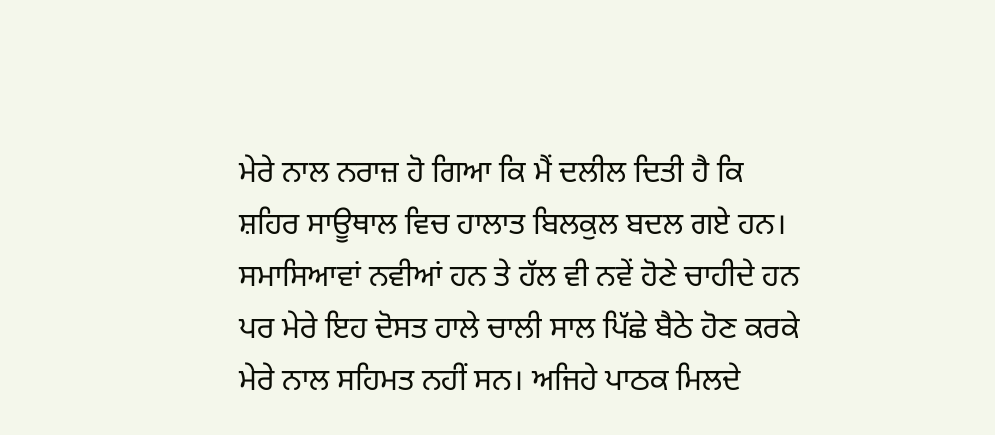ਮੇਰੇ ਨਾਲ ਨਰਾਜ਼ ਹੋ ਗਿਆ ਕਿ ਮੈਂ ਦਲੀਲ ਦਿਤੀ ਹੈ ਕਿ ਸ਼ਹਿਰ ਸਾਊਥਾਲ ਵਿਚ ਹਾਲਾਤ ਬਿਲਕੁਲ ਬਦਲ ਗਏ ਹਨ। ਸਮਾਸਿਆਵਾਂ ਨਵੀਆਂ ਹਨ ਤੇ ਹੱਲ ਵੀ ਨਵੇਂ ਹੋਣੇ ਚਾਹੀਦੇ ਹਨ ਪਰ ਮੇਰੇ ਇਹ ਦੋਸਤ ਹਾਲੇ ਚਾਲੀ ਸਾਲ ਪਿੱਛੇ ਬੈਠੇ ਹੋਣ ਕਰਕੇ ਮੇਰੇ ਨਾਲ ਸਹਿਮਤ ਨਹੀਂ ਸਨ। ਅਜਿਹੇ ਪਾਠਕ ਮਿਲਦੇ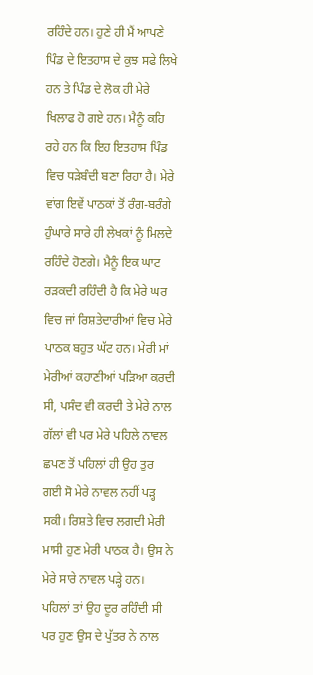ਰਹਿੰਦੇ ਹਨ। ਹੁਣੇ ਹੀ ਮੈਂ ਆਪਣੇ ਪਿੰਡ ਦੇ ਇਤਹਾਸ ਦੇ ਕੁਝ ਸਫੇ ਲਿਖੇ ਹਨ ਤੇ ਪਿੰਡ ਦੇ ਲੋਕ ਹੀ ਮੇਰੇ ਖਿਲਾਫ ਹੋ ਗਏ ਹਨ। ਮੈਨੂੰ ਕਹਿ ਰਹੇ ਹਨ ਕਿ ਇਹ ਇਤਹਾਸ ਪਿੰਡ ਵਿਚ ਧੜੇਬੰਦੀ ਬਣਾ ਰਿਹਾ ਹੈ। ਮੇਰੇ ਵਾਂਗ ਇਵੇਂ ਪਾਠਕਾਂ ਤੋਂ ਰੰਗ-ਬਰੰਗੇ ਹੁੰਘਾਰੇ ਸਾਰੇ ਹੀ ਲੇਖਕਾਂ ਨੂੰ ਮਿਲਦੇ ਰਹਿੰਦੇ ਹੋਣਗੇ। ਮੈਨੂੰ ਇਕ ਘਾਟ ਰੜਕਦੀ ਰਹਿੰਦੀ ਹੈ ਕਿ ਮੇਰੇ ਘਰ ਵਿਚ ਜਾਂ ਰਿਸ਼ਤੇਦਾਰੀਆਂ ਵਿਚ ਮੇਰੇ ਪਾਠਕ ਬਹੁਤ ਘੱਟ ਹਨ। ਮੇਰੀ ਮਾਂ ਮੇਰੀਆਂ ਕਹਾਣੀਆਂ ਪੜਿਆ ਕਰਦੀ ਸੀ, ਪਸੰਦ ਵੀ ਕਰਦੀ ਤੇ ਮੇਰੇ ਨਾਲ ਗੱਲਾਂ ਵੀ ਪਰ ਮੇਰੇ ਪਹਿਲੇ ਨਾਵਲ ਛਪਣ ਤੋਂ ਪਹਿਲਾਂ ਹੀ ਉਹ ਤੁਰ ਗਈ ਸੋ ਮੇਰੇ ਨਾਵਲ ਨਹੀਂ ਪੜ੍ਹ ਸਕੀ। ਰਿਸ਼ਤੇ ਵਿਚ ਲਗਦੀ ਮੇਰੀ ਮਾਸੀ ਹੁਣ ਮੇਰੀ ਪਾਠਕ ਹੈ। ਉਸ ਨੇ ਮੇਰੇ ਸਾਰੇ ਨਾਵਲ ਪੜ੍ਹੇ ਹਨ। ਪਹਿਲਾਂ ਤਾਂ ਉਹ ਦੂਰ ਰਹਿੰਦੀ ਸੀ ਪਰ ਹੁਣ ਉਸ ਦੇ ਪੁੱਤਰ ਨੇ ਨਾਲ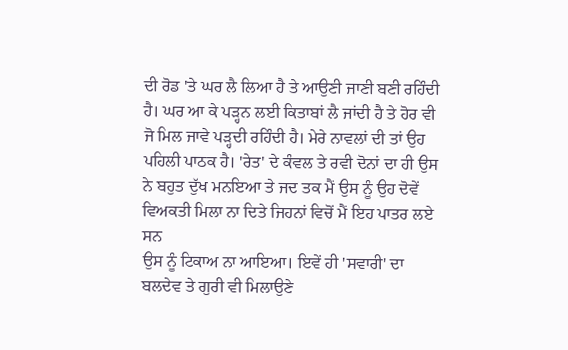ਦੀ ਰੋਡ 'ਤੇ ਘਰ ਲੈ ਲਿਆ ਹੈ ਤੇ ਆਉਣੀ ਜਾਣੀ ਬਣੀ ਰਹਿੰਦੀ ਹੈ। ਘਰ ਆ ਕੇ ਪੜ੍ਹਨ ਲਈ ਕਿਤਾਬਾਂ ਲੈ ਜਾਂਦੀ ਹੈ ਤੇ ਹੋਰ ਵੀ ਜੋ ਮਿਲ ਜਾਵੇ ਪੜ੍ਹਦੀ ਰਹਿੰਦੀ ਹੈ। ਮੇਰੇ ਨਾਵਲਾਂ ਦੀ ਤਾਂ ਉਹ ਪਹਿਲੀ ਪਾਠਕ ਹੈ। 'ਰੇਤ' ਦੇ ਕੰਵਲ ਤੇ ਰਵੀ ਦੋਨਾਂ ਦਾ ਹੀ ਉਸ ਨੇ ਬਹੁਤ ਦੁੱਖ ਮਨਇਆ ਤੇ ਜਦ ਤਕ ਮੈਂ ਉਸ ਨੂੰ ਉਹ ਦੋਵੇਂ ਵਿਅਕਤੀ ਮਿਲਾ ਨਾ ਦਿਤੇ ਜਿਹਨਾਂ ਵਿਚੋਂ ਮੈਂ ਇਹ ਪਾਤਰ ਲਏ ਸਨ
ਉਸ ਨੂੰ ਟਿਕਾਅ ਨਾ ਆਇਆ। ਇਵੇਂ ਹੀ 'ਸਵਾਰੀ' ਦਾ ਬਲਦੇਵ ਤੇ ਗੁਰੀ ਵੀ ਮਿਲਾਉਣੇ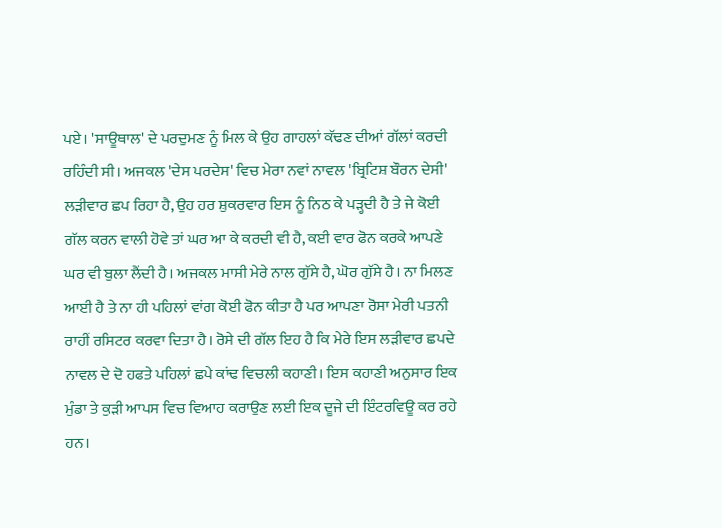ਪਏ। 'ਸਾਊਥਾਲ' ਦੇ ਪਰਦੁਮਣ ਨੂੰ ਮਿਲ ਕੇ ਉਹ ਗਾਹਲਾਂ ਕੱਢਣ ਦੀਆਂ ਗੱਲਾਂ ਕਰਦੀ ਰਹਿੰਦੀ ਸੀ। ਅਜਕਲ 'ਦੇਸ ਪਰਦੇਸ' ਵਿਚ ਮੇਰਾ ਨਵਾਂ ਨਾਵਲ 'ਬ੍ਰਿਟਿਸ਼ ਬੌਰਨ ਦੇਸੀ' ਲੜੀਵਾਰ ਛਪ ਰਿਹਾ ਹੈ, ਉਹ ਹਰ ਸ਼ੁਕਰਵਾਰ ਇਸ ਨੂੰ ਨਿਠ ਕੇ ਪੜ੍ਹਦੀ ਹੈ ਤੇ ਜੇ ਕੋਈ ਗੱਲ ਕਰਨ ਵਾਲੀ ਹੋਵੇ ਤਾਂ ਘਰ ਆ ਕੇ ਕਰਦੀ ਵੀ ਹੈ, ਕਈ ਵਾਰ ਫੋਨ ਕਰਕੇ ਆਪਣੇ ਘਰ ਵੀ ਬੁਲਾ ਲੈਂਦੀ ਹੈ। ਅਜਕਲ ਮਾਸੀ ਮੇਰੇ ਨਾਲ ਗੁੱਸੇ ਹੈ, ਘੋਰ ਗੁੱਸੇ ਹੈ। ਨਾ ਮਿਲਣ ਆਈ ਹੈ ਤੇ ਨਾ ਹੀ ਪਹਿਲਾਂ ਵਾਂਗ ਕੋਈ ਫੋਨ ਕੀਤਾ ਹੈ ਪਰ ਆਪਣਾ ਰੋਸਾ ਮੇਰੀ ਪਤਨੀ ਰਾਹੀਂ ਰਸਿਟਰ ਕਰਵਾ ਦਿਤਾ ਹੈ। ਰੋਸੇ ਦੀ ਗੱਲ ਇਹ ਹੈ ਕਿ ਮੇਰੇ ਇਸ ਲੜੀਵਾਰ ਛਪਦੇ ਨਾਵਲ ਦੇ ਦੋ ਹਫਤੇ ਪਹਿਲਾਂ ਛਪੇ ਕਾਂਢ ਵਿਚਲੀ ਕਹਾਣੀ। ਇਸ ਕਹਾਣੀ ਅਨੁਸਾਰ ਇਕ ਮੁੰਡਾ ਤੇ ਕੁੜੀ ਆਪਸ ਵਿਚ ਵਿਆਹ ਕਰਾਉਣ ਲਈ ਇਕ ਦੂਜੇ ਦੀ ਇੰਟਰਵਿਊ ਕਰ ਰਹੇ ਹਨ।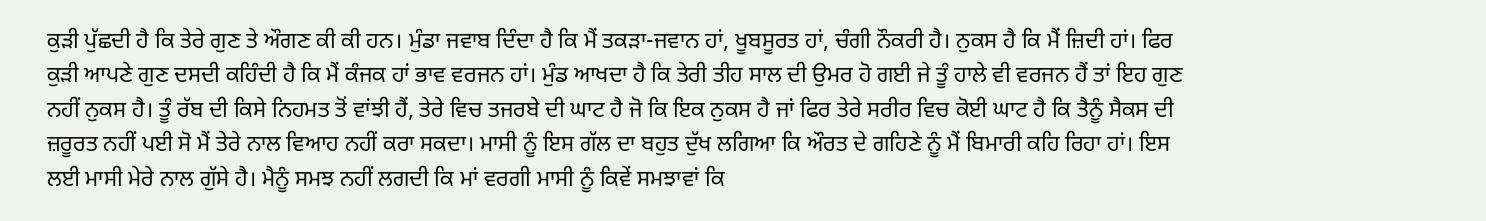ਕੁੜੀ ਪੁੱਛਦੀ ਹੈ ਕਿ ਤੇਰੇ ਗੁਣ ਤੇ ਔਗਣ ਕੀ ਕੀ ਹਨ। ਮੁੰਡਾ ਜਵਾਬ ਦਿੰਦਾ ਹੈ ਕਿ ਮੈਂ ਤਕੜਾ-ਜਵਾਨ ਹਾਂ, ਖੂਬਸੂਰਤ ਹਾਂ, ਚੰਗੀ ਨੌਕਰੀ ਹੈ। ਨੁਕਸ ਹੈ ਕਿ ਮੈਂ ਜ਼ਿਦੀ ਹਾਂ। ਫਿਰ ਕੁੜੀ ਆਪਣੇ ਗੁਣ ਦਸਦੀ ਕਹਿੰਦੀ ਹੈ ਕਿ ਮੈਂ ਕੰਜਕ ਹਾਂ ਭਾਵ ਵਰਜਨ ਹਾਂ। ਮੁੰਡ ਆਖਦਾ ਹੈ ਕਿ ਤੇਰੀ ਤੀਹ ਸਾਲ ਦੀ ਉਮਰ ਹੋ ਗਈ ਜੇ ਤੂੰ ਹਾਲੇ ਵੀ ਵਰਜਨ ਹੈਂ ਤਾਂ ਇਹ ਗੁਣ ਨਹੀਂ ਨੁਕਸ ਹੈ। ਤੂੰ ਰੱਬ ਦੀ ਕਿਸੇ ਨਿਹਮਤ ਤੋਂ ਵਾਂਝੀ ਹੈਂ, ਤੇਰੇ ਵਿਚ ਤਜਰਬੇ ਦੀ ਘਾਟ ਹੈ ਜੋ ਕਿ ਇਕ ਨੁਕਸ ਹੈ ਜਾਂ ਫਿਰ ਤੇਰੇ ਸਰੀਰ ਵਿਚ ਕੋਈ ਘਾਟ ਹੈ ਕਿ ਤੈਨੂੰ ਸੈਕਸ ਦੀ ਜ਼ਰੂਰਤ ਨਹੀਂ ਪਈ ਸੋ ਮੈਂ ਤੇਰੇ ਨਾਲ ਵਿਆਹ ਨਹੀਂ ਕਰਾ ਸਕਦਾ। ਮਾਸੀ ਨੂੰ ਇਸ ਗੱਲ ਦਾ ਬਹੁਤ ਦੁੱਖ ਲਗਿਆ ਕਿ ਔਰਤ ਦੇ ਗਹਿਣੇ ਨੂੰ ਮੈਂ ਬਿਮਾਰੀ ਕਹਿ ਰਿਹਾ ਹਾਂ। ਇਸ ਲਈ ਮਾਸੀ ਮੇਰੇ ਨਾਲ ਗੁੱਸੇ ਹੈ। ਮੈਨੂੰ ਸਮਝ ਨਹੀਂ ਲਗਦੀ ਕਿ ਮਾਂ ਵਰਗੀ ਮਾਸੀ ਨੂੰ ਕਿਵੇਂ ਸਮਝਾਵਾਂ ਕਿ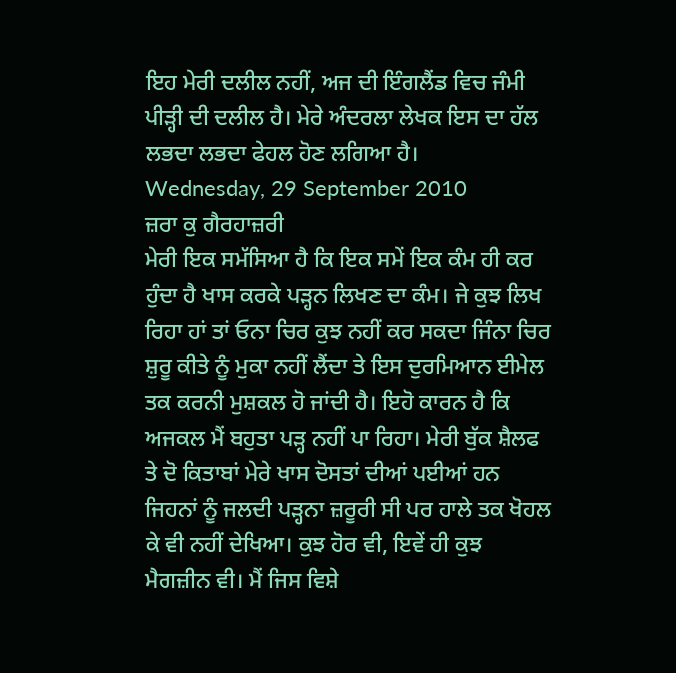ਇਹ ਮੇਰੀ ਦਲੀਲ ਨਹੀਂ, ਅਜ ਦੀ ਇੰਗਲੈਂਡ ਵਿਚ ਜੰਮੀ ਪੀੜ੍ਹੀ ਦੀ ਦਲੀਲ ਹੈ। ਮੇਰੇ ਅੰਦਰਲਾ ਲੇਖਕ ਇਸ ਦਾ ਹੱਲ ਲਭਦਾ ਲਭਦਾ ਫੇਹਲ ਹੋਣ ਲਗਿਆ ਹੈ।
Wednesday, 29 September 2010
ਜ਼ਰਾ ਕੁ ਗੈਰਹਾਜ਼ਰੀ
ਮੇਰੀ ਇਕ ਸਮੱਸਿਆ ਹੈ ਕਿ ਇਕ ਸਮੇਂ ਇਕ ਕੰਮ ਹੀ ਕਰ ਹੁੰਦਾ ਹੈ ਖਾਸ ਕਰਕੇ ਪੜ੍ਹਨ ਲਿਖਣ ਦਾ ਕੰਮ। ਜੇ ਕੁਝ ਲਿਖ ਰਿਹਾ ਹਾਂ ਤਾਂ ਓਨਾ ਚਿਰ ਕੁਝ ਨਹੀਂ ਕਰ ਸਕਦਾ ਜਿੰਨਾ ਚਿਰ ਸ਼ੁਰੂ ਕੀਤੇ ਨੂੰ ਮੁਕਾ ਨਹੀਂ ਲੈਂਦਾ ਤੇ ਇਸ ਦੁਰਮਿਆਨ ਈਮੇਲ ਤਕ ਕਰਨੀ ਮੁਸ਼ਕਲ ਹੋ ਜਾਂਦੀ ਹੈ। ਇਹੋ ਕਾਰਨ ਹੈ ਕਿ ਅਜਕਲ ਮੈਂ ਬਹੁਤਾ ਪੜ੍ਹ ਨਹੀਂ ਪਾ ਰਿਹਾ। ਮੇਰੀ ਬੁੱਕ ਸ਼ੈਲਫ ਤੇ ਦੋ ਕਿਤਾਬਾਂ ਮੇਰੇ ਖਾਸ ਦੋਸਤਾਂ ਦੀਆਂ ਪਈਆਂ ਹਨ ਜਿਹਨਾਂ ਨੂੰ ਜਲਦੀ ਪੜ੍ਹਨਾ ਜ਼ਰੂਰੀ ਸੀ ਪਰ ਹਾਲੇ ਤਕ ਖੋਹਲ ਕੇ ਵੀ ਨਹੀਂ ਦੇਖਿਆ। ਕੁਝ ਹੋਰ ਵੀ, ਇਵੇਂ ਹੀ ਕੁਝ ਮੈਗਜ਼ੀਨ ਵੀ। ਮੈਂ ਜਿਸ ਵਿਸ਼ੇ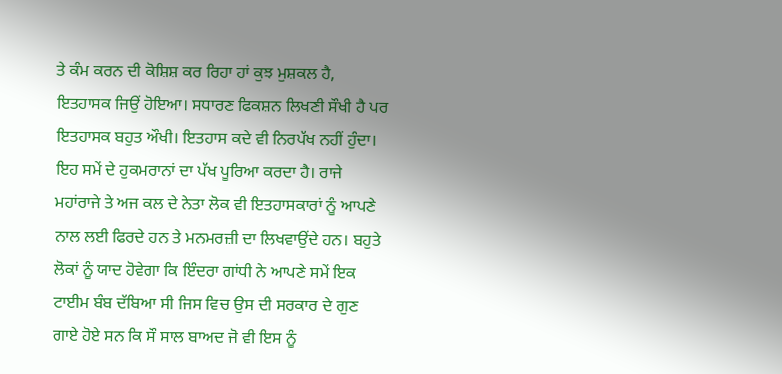ਤੇ ਕੰਮ ਕਰਨ ਦੀ ਕੋਸ਼ਿਸ਼ ਕਰ ਰਿਹਾ ਹਾਂ ਕੁਝ ਮੁਸ਼ਕਲ ਹੈ, ਇਤਹਾਸਕ ਜਿਉਂ ਹੋਇਆ। ਸਧਾਰਣ ਫਿਕਸ਼ਨ ਲਿਖਣੀ ਸੌਖੀ ਹੈ ਪਰ ਇਤਹਾਸਕ ਬਹੁਤ ਔਖੀ। ਇਤਹਾਸ ਕਦੇ ਵੀ ਨਿਰਪੱਖ ਨਹੀਂ ਹੁੰਦਾ। ਇਹ ਸਮੇਂ ਦੇ ਹੁਕਮਰਾਨਾਂ ਦਾ ਪੱਖ ਪੂਰਿਆ ਕਰਦਾ ਹੈ। ਰਾਜੇ ਮਹਾਂਰਾਜੇ ਤੇ ਅਜ ਕਲ ਦੇ ਨੇਤਾ ਲੋਕ ਵੀ ਇਤਹਾਸਕਾਰਾਂ ਨੂੰ ਆਪਣੇ ਨਾਲ ਲਈ ਫਿਰਦੇ ਹਨ ਤੇ ਮਨਮਰਜ਼ੀ ਦਾ ਲਿਖਵਾਉਂਦੇ ਹਨ। ਬਹੁਤੇ ਲੋਕਾਂ ਨੂੰ ਯਾਦ ਹੋਵੇਗਾ ਕਿ ਇੰਦਰਾ ਗਾਂਧੀ ਨੇ ਆਪਣੇ ਸਮੇਂ ਇਕ ਟਾਈਮ ਬੰਬ ਦੱਬਿਆ ਸੀ ਜਿਸ ਵਿਚ ਉਸ ਦੀ ਸਰਕਾਰ ਦੇ ਗੁਣ ਗਾਏ ਹੋਏ ਸਨ ਕਿ ਸੌ ਸਾਲ ਬਾਅਦ ਜੋ ਵੀ ਇਸ ਨੂੰ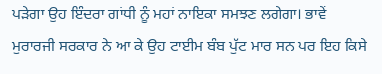ਪੜੇਗਾ ਉਹ ਇੰਦਰਾ ਗਾਂਧੀ ਨੂੰ ਮਹਾਂ ਨਾਇਕਾ ਸਮਝਣ ਲਗੇਗਾ। ਭਾਵੇਂ ਮੁਰਾਰਜੀ ਸਰਕਾਰ ਨੇ ਆ ਕੇ ਉਹ ਟਾਈਮ ਬੰਬ ਪੁੱਟ ਮਾਰ ਸਨ ਪਰ ਇਹ ਕਿਸੇ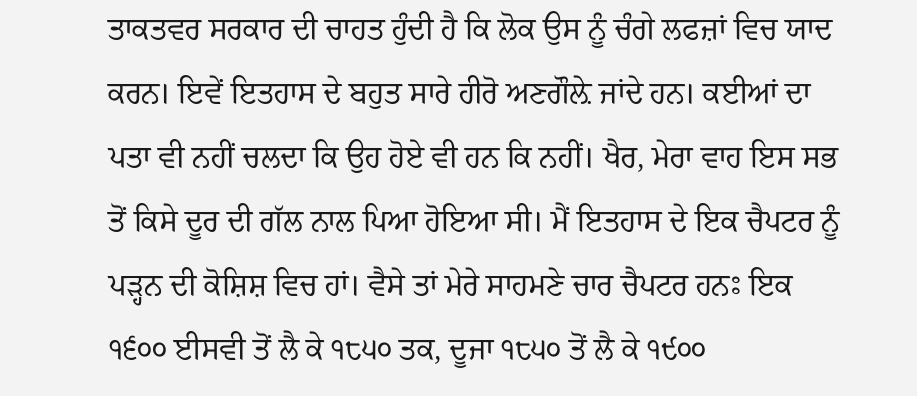ਤਾਕਤਵਰ ਸਰਕਾਰ ਦੀ ਚਾਹਤ ਹੁੰਦੀ ਹੈ ਕਿ ਲੋਕ ਉਸ ਨੂੰ ਚੰਗੇ ਲਫਜ਼ਾਂ ਵਿਚ ਯਾਦ ਕਰਨ। ਇਵੇਂ ਇਤਹਾਸ ਦੇ ਬਹੁਤ ਸਾਰੇ ਹੀਰੋ ਅਣਗੌਲ਼ੇ ਜਾਂਦੇ ਹਨ। ਕਈਆਂ ਦਾ ਪਤਾ ਵੀ ਨਹੀਂ ਚਲਦਾ ਕਿ ਉਹ ਹੋਏ ਵੀ ਹਨ ਕਿ ਨਹੀਂ। ਖੈਰ, ਮੇਰਾ ਵਾਹ ਇਸ ਸਭ ਤੋਂ ਕਿਸੇ ਦੂਰ ਦੀ ਗੱਲ ਨਾਲ ਪਿਆ ਹੋਇਆ ਸੀ। ਮੈਂ ਇਤਹਾਸ ਦੇ ਇਕ ਚੈਪਟਰ ਨੂੰ ਪੜ੍ਹਨ ਦੀ ਕੋਸ਼ਿਸ਼ ਵਿਚ ਹਾਂ। ਵੈਸੇ ਤਾਂ ਮੇਰੇ ਸਾਹਮਣੇ ਚਾਰ ਚੈਪਟਰ ਹਨਃ ਇਕ ੧੬੦੦ ਈਸਵੀ ਤੋਂ ਲੈ ਕੇ ੧੮੫੦ ਤਕ, ਦੂਜਾ ੧੮੫੦ ਤੋਂ ਲੈ ਕੇ ੧੯੦੦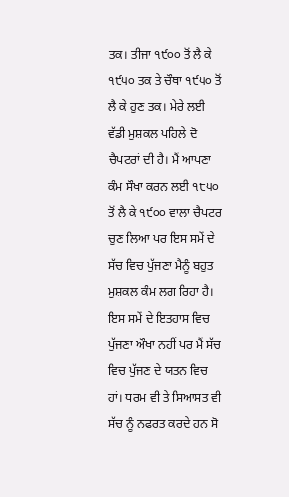ਤਕ। ਤੀਜਾ ੧੯੦੦ ਤੋਂ ਲੈ ਕੇ ੧੯੫੦ ਤਕ ਤੇ ਚੌਥਾ ੧੯੫੦ ਤੋਂ ਲੈ ਕੇ ਹੁਣ ਤਕ। ਮੇਰੇ ਲਈ ਵੱਡੀ ਮੁਸ਼ਕਲ ਪਹਿਲੇ ਦੋ ਚੈਪਟਰਾਂ ਦੀ ਹੈ। ਮੈਂ ਆਪਣਾ ਕੰਮ ਸੌਖਾ ਕਰਨ ਲਈ ੧੮੫੦ ਤੋਂ ਲੈ ਕੇ ੧੯੦੦ ਵਾਲਾ ਚੈਪਟਰ ਚੁਣ ਲਿਆ ਪਰ ਇਸ ਸਮੇਂ ਦੇ ਸੱਚ ਵਿਚ ਪੁੱਜਣਾ ਮੈਨੂੰ ਬਹੁਤ ਮੁਸ਼ਕਲ ਕੰਮ ਲਗ ਰਿਹਾ ਹੈ। ਇਸ ਸਮੇਂ ਦੇ ਇਤਹਾਸ ਵਿਚ ਪੁੱਜਣਾ ਔਖਾ ਨਹੀਂ ਪਰ ਮੈਂ ਸੱਚ ਵਿਚ ਪੁੱਜਣ ਦੇ ਯਤਨ ਵਿਚ ਹਾਂ। ਧਰਮ ਵੀ ਤੇ ਸਿਆਸਤ ਵੀ ਸੱਚ ਨੂੰ ਨਫਰਤ ਕਰਦੇ ਹਨ ਸੋ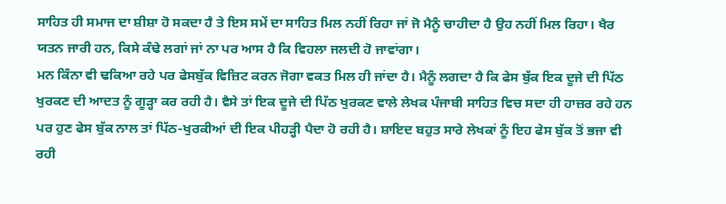ਸਾਹਿਤ ਹੀ ਸਮਾਜ ਦਾ ਸ਼ੀਸ਼ਾ ਹੋ ਸਕਦਾ ਹੈ ਤੇ ਇਸ ਸਮੇਂ ਦਾ ਸਾਹਿਤ ਮਿਲ ਨਹੀਂ ਰਿਹਾ ਜਾਂ ਜੋ ਮੈਨੂੰ ਚਾਹੀਦਾ ਹੈ ਉਹ ਨਹੀਂ ਮਿਲ ਰਿਹਾ। ਖੈਰ ਯਤਨ ਜਾਰੀ ਹਨ, ਕਿਸੇ ਕੰਢੇ ਲਗਾਂ ਜਾਂ ਨਾ ਪਰ ਆਸ ਹੈ ਕਿ ਵਿਹਲਾ ਜਲਦੀ ਹੋ ਜਾਵਾਂਗਾ।
ਮਨ ਕਿੰਨਾ ਵੀ ਢਕਿਆ ਰਹੇ ਪਰ ਫੇਸਬੁੱਕ ਵਿਜ਼ਿਟ ਕਰਨ ਜੋਗਾ ਵਕਤ ਮਿਲ ਹੀ ਜਾਂਦਾ ਹੈ। ਮੈਨੂੰ ਲਗਦਾ ਹੈ ਕਿ ਫੇਸ ਬੁੱਕ ਇਕ ਦੂਜੇ ਦੀ ਪਿੱਠ ਖੁਰਕਣ ਦੀ ਆਦਤ ਨੂੰ ਗੂੜ੍ਹਾ ਕਰ ਰਹੀ ਹੈ। ਵੈਸੇ ਤਾਂ ਇਕ ਦੂਜੇ ਦੀ ਪਿੱਠ ਖੁਰਕਣ ਵਾਲੇ ਲੇਖਕ ਪੰਜਾਬੀ ਸਾਹਿਤ ਵਿਚ ਸਦਾ ਹੀ ਹਾਜ਼ਰ ਰਹੇ ਹਨ ਪਰ ਹੁਣ ਫੇਸ ਬੁੱਕ ਨਾਲ ਤਾਂ ਪਿੱਠ-ਖੁਰਕੀਆਂ ਦੀ ਇਕ ਪੀਹੜ੍ਹੀ ਪੈਦਾ ਹੋ ਰਹੀ ਹੈ। ਸ਼ਾਇਦ ਬਹੁਤ ਸਾਰੇ ਲੇਖਕਾਂ ਨੂੰ ਇਹ ਫੇਸ ਬੁੱਕ ਤੋਂ ਭਜਾ ਵੀ ਰਹੀ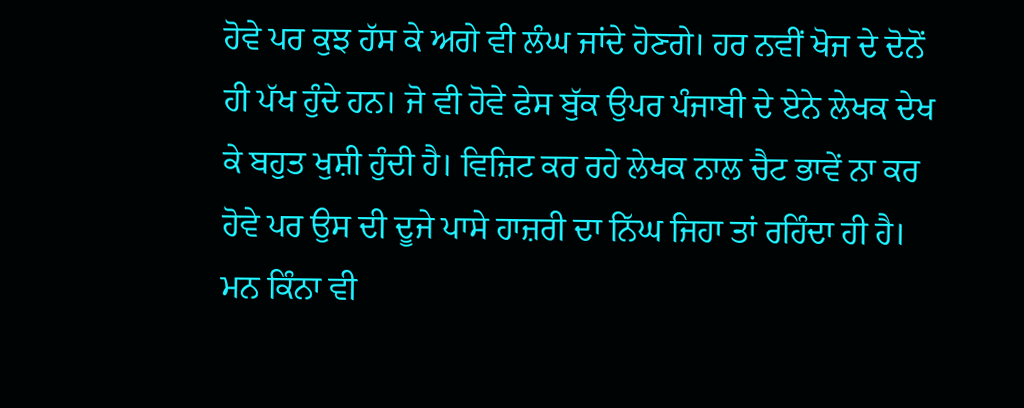ਹੋਵੇ ਪਰ ਕੁਝ ਹੱਸ ਕੇ ਅਗੇ ਵੀ ਲੰਘ ਜਾਂਦੇ ਹੋਣਗੇ। ਹਰ ਨਵੀਂ ਖੋਜ ਦੇ ਦੋਨੋਂ ਹੀ ਪੱਖ ਹੁੰਦੇ ਹਨ। ਜੋ ਵੀ ਹੋਵੇ ਫੇਸ ਬੁੱਕ ਉਪਰ ਪੰਜਾਬੀ ਦੇ ਏਨੇ ਲੇਖਕ ਦੇਖ ਕੇ ਬਹੁਤ ਖੁਸ਼ੀ ਹੁੰਦੀ ਹੈ। ਵਿਜ਼ਿਟ ਕਰ ਰਹੇ ਲੇਖਕ ਨਾਲ ਚੈਟ ਭਾਵੇਂ ਨਾ ਕਰ ਹੋਵੇ ਪਰ ਉਸ ਦੀ ਦੂਜੇ ਪਾਸੇ ਹਾਜ਼ਰੀ ਦਾ ਨਿੱਘ ਜਿਹਾ ਤਾਂ ਰਹਿੰਦਾ ਹੀ ਹੈ।
ਮਨ ਕਿੰਨਾ ਵੀ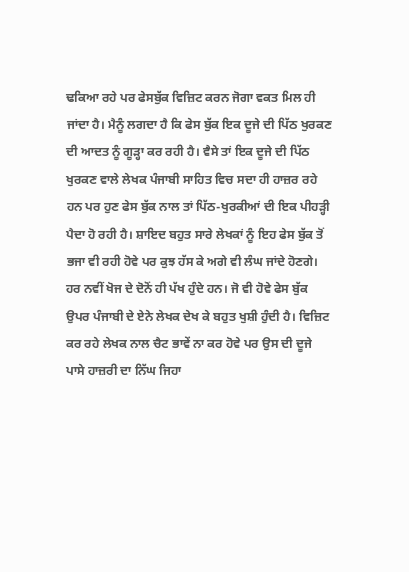ਢਕਿਆ ਰਹੇ ਪਰ ਫੇਸਬੁੱਕ ਵਿਜ਼ਿਟ ਕਰਨ ਜੋਗਾ ਵਕਤ ਮਿਲ ਹੀ ਜਾਂਦਾ ਹੈ। ਮੈਨੂੰ ਲਗਦਾ ਹੈ ਕਿ ਫੇਸ ਬੁੱਕ ਇਕ ਦੂਜੇ ਦੀ ਪਿੱਠ ਖੁਰਕਣ ਦੀ ਆਦਤ ਨੂੰ ਗੂੜ੍ਹਾ ਕਰ ਰਹੀ ਹੈ। ਵੈਸੇ ਤਾਂ ਇਕ ਦੂਜੇ ਦੀ ਪਿੱਠ ਖੁਰਕਣ ਵਾਲੇ ਲੇਖਕ ਪੰਜਾਬੀ ਸਾਹਿਤ ਵਿਚ ਸਦਾ ਹੀ ਹਾਜ਼ਰ ਰਹੇ ਹਨ ਪਰ ਹੁਣ ਫੇਸ ਬੁੱਕ ਨਾਲ ਤਾਂ ਪਿੱਠ-ਖੁਰਕੀਆਂ ਦੀ ਇਕ ਪੀਹੜ੍ਹੀ ਪੈਦਾ ਹੋ ਰਹੀ ਹੈ। ਸ਼ਾਇਦ ਬਹੁਤ ਸਾਰੇ ਲੇਖਕਾਂ ਨੂੰ ਇਹ ਫੇਸ ਬੁੱਕ ਤੋਂ ਭਜਾ ਵੀ ਰਹੀ ਹੋਵੇ ਪਰ ਕੁਝ ਹੱਸ ਕੇ ਅਗੇ ਵੀ ਲੰਘ ਜਾਂਦੇ ਹੋਣਗੇ। ਹਰ ਨਵੀਂ ਖੋਜ ਦੇ ਦੋਨੋਂ ਹੀ ਪੱਖ ਹੁੰਦੇ ਹਨ। ਜੋ ਵੀ ਹੋਵੇ ਫੇਸ ਬੁੱਕ ਉਪਰ ਪੰਜਾਬੀ ਦੇ ਏਨੇ ਲੇਖਕ ਦੇਖ ਕੇ ਬਹੁਤ ਖੁਸ਼ੀ ਹੁੰਦੀ ਹੈ। ਵਿਜ਼ਿਟ ਕਰ ਰਹੇ ਲੇਖਕ ਨਾਲ ਚੈਟ ਭਾਵੇਂ ਨਾ ਕਰ ਹੋਵੇ ਪਰ ਉਸ ਦੀ ਦੂਜੇ ਪਾਸੇ ਹਾਜ਼ਰੀ ਦਾ ਨਿੱਘ ਜਿਹਾ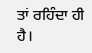ਤਾਂ ਰਹਿੰਦਾ ਹੀ ਹੈ।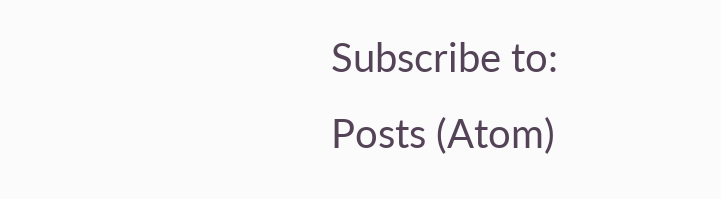Subscribe to:
Posts (Atom)